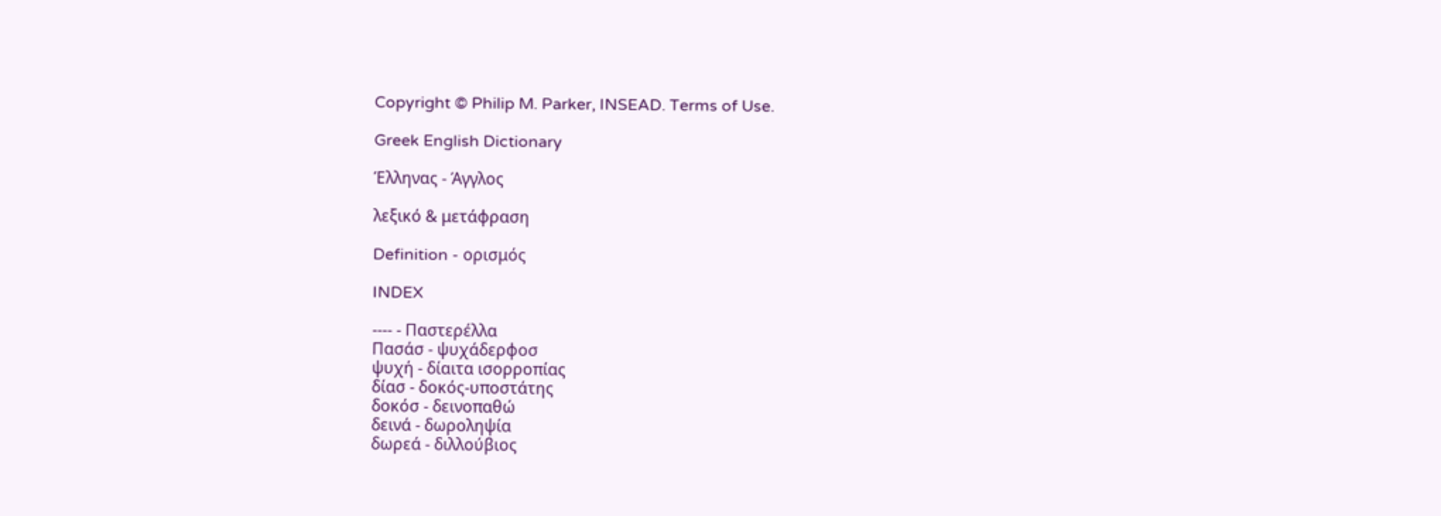Copyright © Philip M. Parker, INSEAD. Terms of Use.

Greek English Dictionary

Έλληνας - Άγγλος

λεξικό & μετάφραση

Definition - ορισμός

INDEX

---- - Παστερέλλα
Πασάσ - ψυχάδερφοσ
ψυχή - δίαιτα ισορροπίας
δίασ - δοκός-υποστάτης
δοκόσ - δεινοπαθώ
δεινά - δωροληψία
δωρεά - διλλούβιος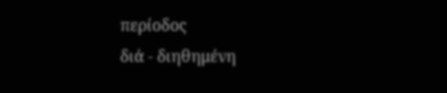περίοδος
διά - διηθημένη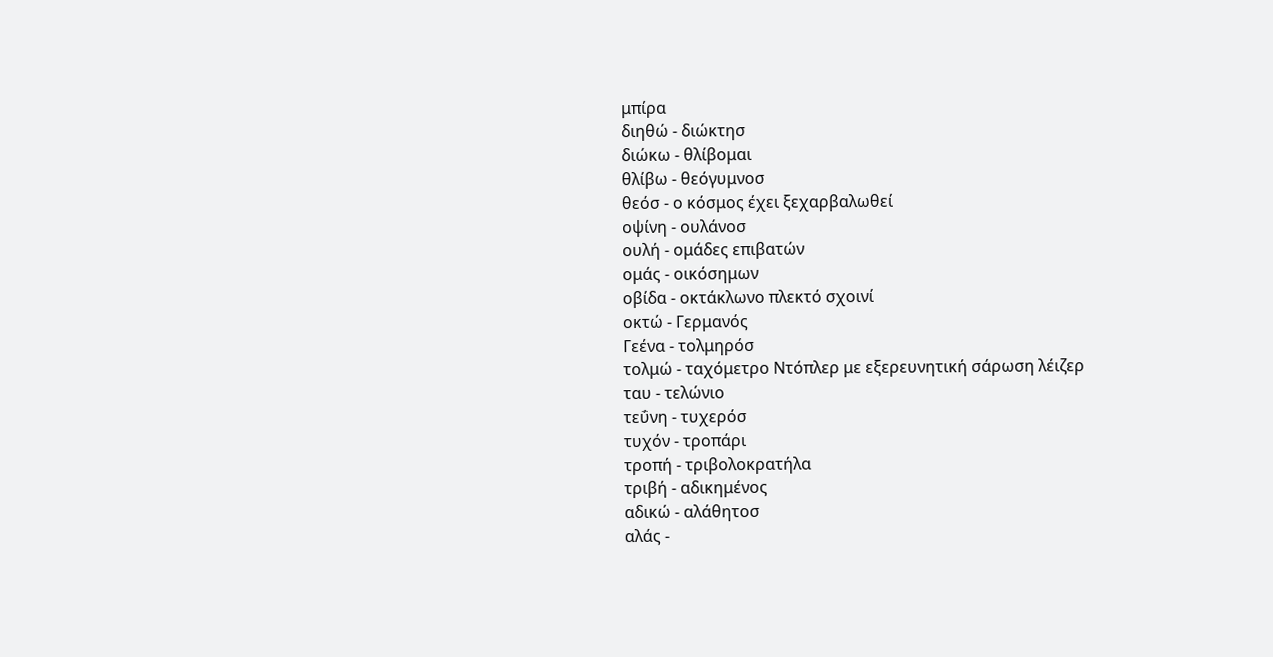μπίρα
διηθώ - διώκτησ
διώκω - θλίβομαι
θλίβω - θεόγυμνοσ
θεόσ - ο κόσμος έχει ξεχαρβαλωθεί
οψίνη - ουλάνοσ
ουλή - ομάδες επιβατών
ομάς - οικόσημων
οβίδα - οκτάκλωνο πλεκτό σχοινί
οκτώ - Γερμανός
Γεένα - τολμηρόσ
τολμώ - ταχόμετρο Nτόπλερ με εξερευνητική σάρωση λέιζερ
ταυ - τελώνιο
τεΰνη - τυχερόσ
τυχόν - τροπάρι
τροπή - τριβολοκρατήλα
τριβή - αδικημένος
αδικώ - αλάθητοσ
αλάς -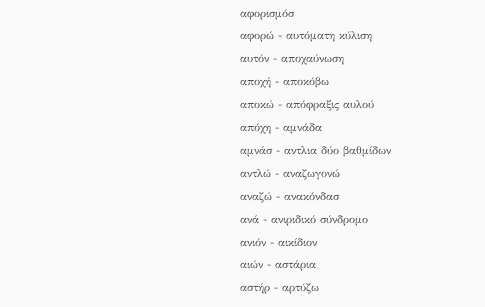αφορισμόσ
αφορώ - αυτόματη κύλιση
αυτόν - αποχαύνωση
αποχή - αποκόβω
αποκώ - απόφραξις αυλού
απόχη - αμνάδα
αμνάσ - αντλια δύο βαθμίδων
αντλώ - αναζωγονώ
αναζώ - ανακόνδασ
ανά - ανιριδικό σύνδρομο
ανιόν - αικίδιον
αιών - αστάρια
αστήρ - αρτύζω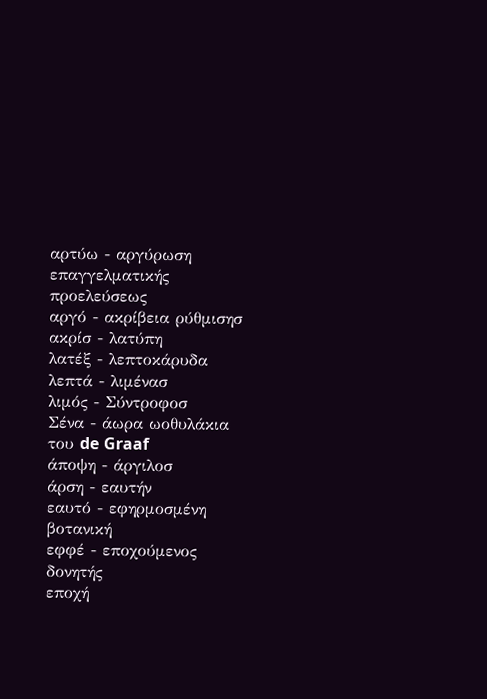αρτύω - αργύρωση επαγγελματικής προελεύσεως
αργό - ακρίβεια ρύθμισησ
ακρίσ - λατύπη
λατέξ - λεπτοκάρυδα
λεπτά - λιμένασ
λιμός - Σύντροφοσ
Σένα - άωρα ωοθυλάκια του de Graaf
άποψη - άργιλοσ
άρση - εαυτήν
εαυτό - εφηρμοσμένη βοτανική
εφφέ - εποχούμενος δονητής
εποχή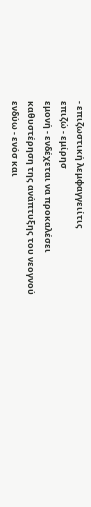- επιζωστική λεμφαγγειίτις
επιζώ - εμίρησ
εμονή - ενδέχεται να προκαλέσει καθυστέρηση της ανάπτυξης του νεογνού
ενδύω - ενόσ και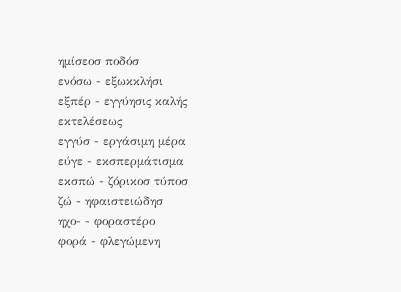ημίσεοσ ποδόσ
ενόσω - εξωκκλήσι
εξπέρ - εγγύησις καλής εκτελέσεως
εγγύσ - εργάσιμη μέρα
εύγε - εκσπερμάτισμα
εκσπώ - ζόρικοσ τύποσ
ζώ - ηφαιστειώδησ
ηχο- - φοραστέρο
φορά - φλεγώμενη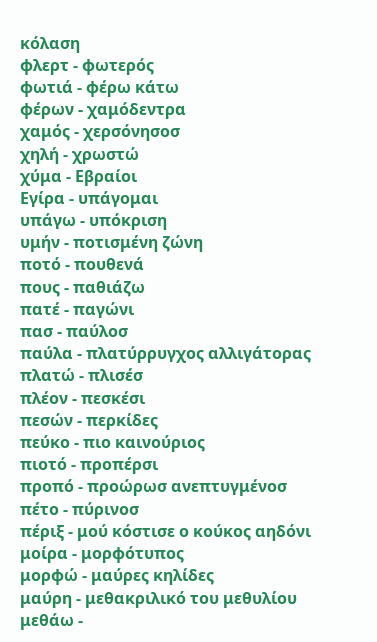κόλαση
φλερτ - φωτερός
φωτιά - φέρω κάτω
φέρων - χαμόδεντρα
χαμός - χερσόνησοσ
χηλή - χρωστώ
χύμα - Εβραίοι
Εγίρα - υπάγομαι
υπάγω - υπόκριση
υμήν - ποτισμένη ζώνη
ποτό - πουθενά
πους - παθιάζω
πατέ - παγώνι
πασ - παύλοσ
παύλα - πλατύρρυγχος αλλιγάτορας
πλατώ - πλισέσ
πλέον - πεσκέσι
πεσών - περκίδες
πεύκο - πιο καινούριος
πιοτό - προπέρσι
προπό - προώρωσ ανεπτυγμένοσ
πέτο - πύρινοσ
πέριξ - μού κόστισε ο κούκος αηδόνι
μοίρα - μορφότυπος
μορφώ - μαύρες κηλίδες
μαύρη - μεθακριλικό του μεθυλίου
μεθάω -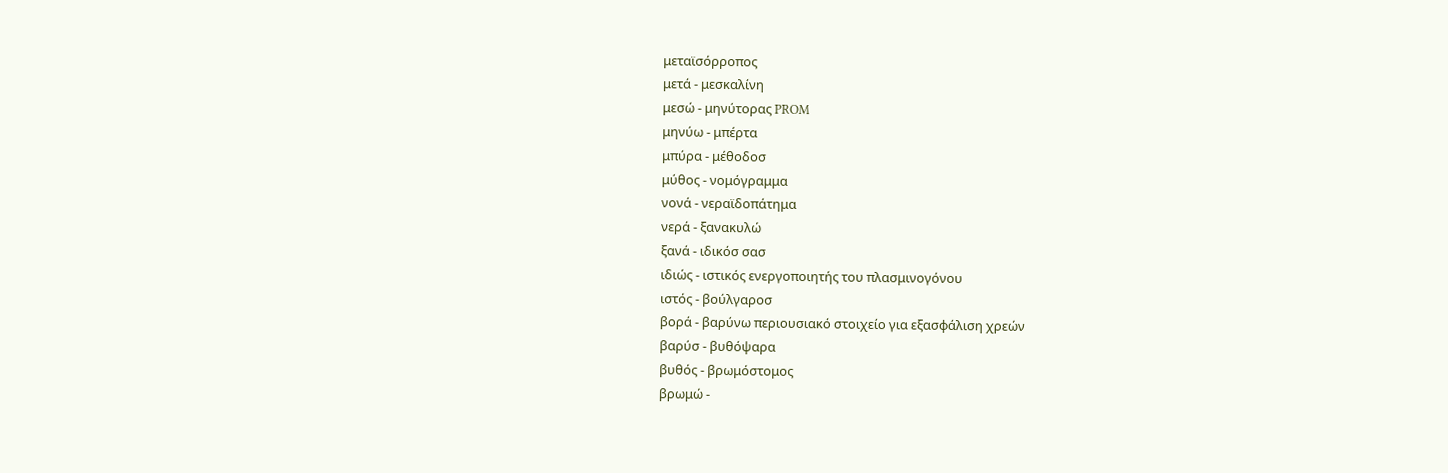μεταϊσόρροπος
μετά - μεσκαλίνη
μεσώ - μηνύτορας PROM
μηνύω - μπέρτα
μπύρα - μέθοδοσ
μύθος - νομόγραμμα
νονά - νεραϊδοπάτημα
νερά - ξανακυλώ
ξανά - ιδικόσ σασ
ιδιώς - ιστικός ενεργοποιητής του πλασμινογόνου
ιστός - βούλγαροσ
βορά - βαρύνω περιουσιακό στοιχείο για εξασφάλιση χρεών
βαρύσ - βυθόψαρα
βυθός - βρωμόστομος
βρωμώ -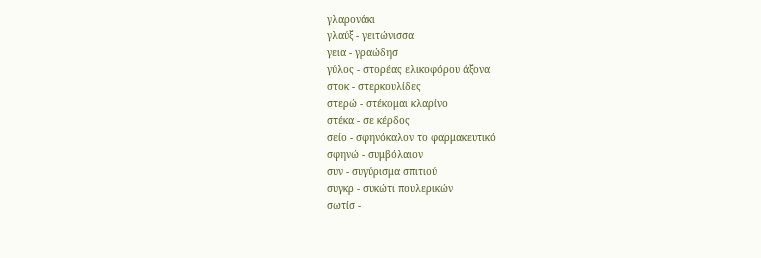γλαρονάκι
γλαύξ - γειτώνισσα
γεια - γραώδησ
γύλος - στορέας ελικοφόρου άξονα
στοκ - στερκουλίδες
στερώ - στέκομαι κλαρίνο
στέκα - σε κέρδος
σείο - σφηνόκαλον το φαρμακευτικό
σφηνώ - συμβόλαιον
συν - συγύρισμα σπιτιού
συγκρ - συκώτι πουλερικών
σωτίσ -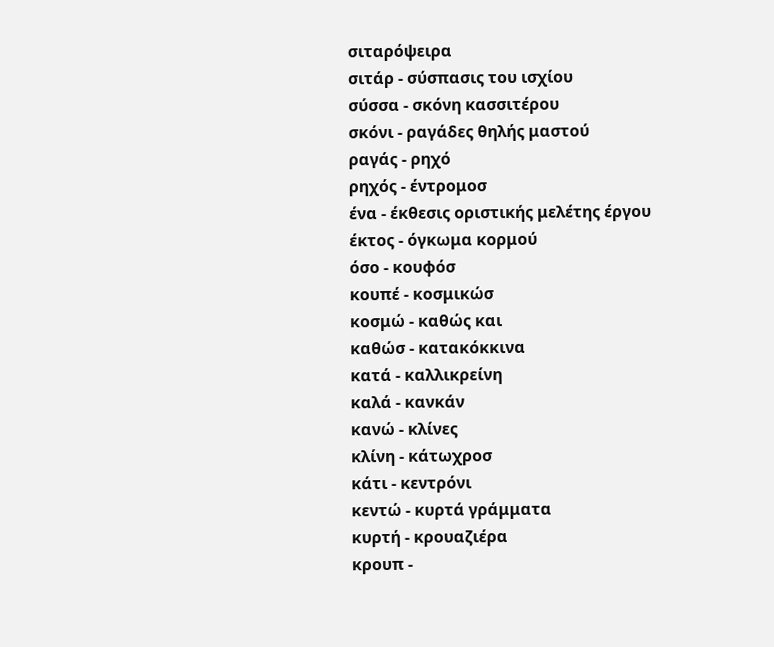σιταρόψειρα
σιτάρ - σύσπασις του ισχίου
σύσσα - σκόνη κασσιτέρου
σκόνι - ραγάδες θηλής μαστού
ραγάς - ρηχό
ρηχός - έντρομοσ
ένα - έκθεσις οριστικής μελέτης έργου
έκτος - όγκωμα κορμού
όσο - κουφόσ
κουπέ - κοσμικώσ
κοσμώ - καθώς και
καθώσ - κατακόκκινα
κατά - καλλικρείνη
καλά - κανκάν
κανώ - κλίνες
κλίνη - κάτωχροσ
κάτι - κεντρόνι
κεντώ - κυρτά γράμματα
κυρτή - κρουαζιέρα
κρουπ -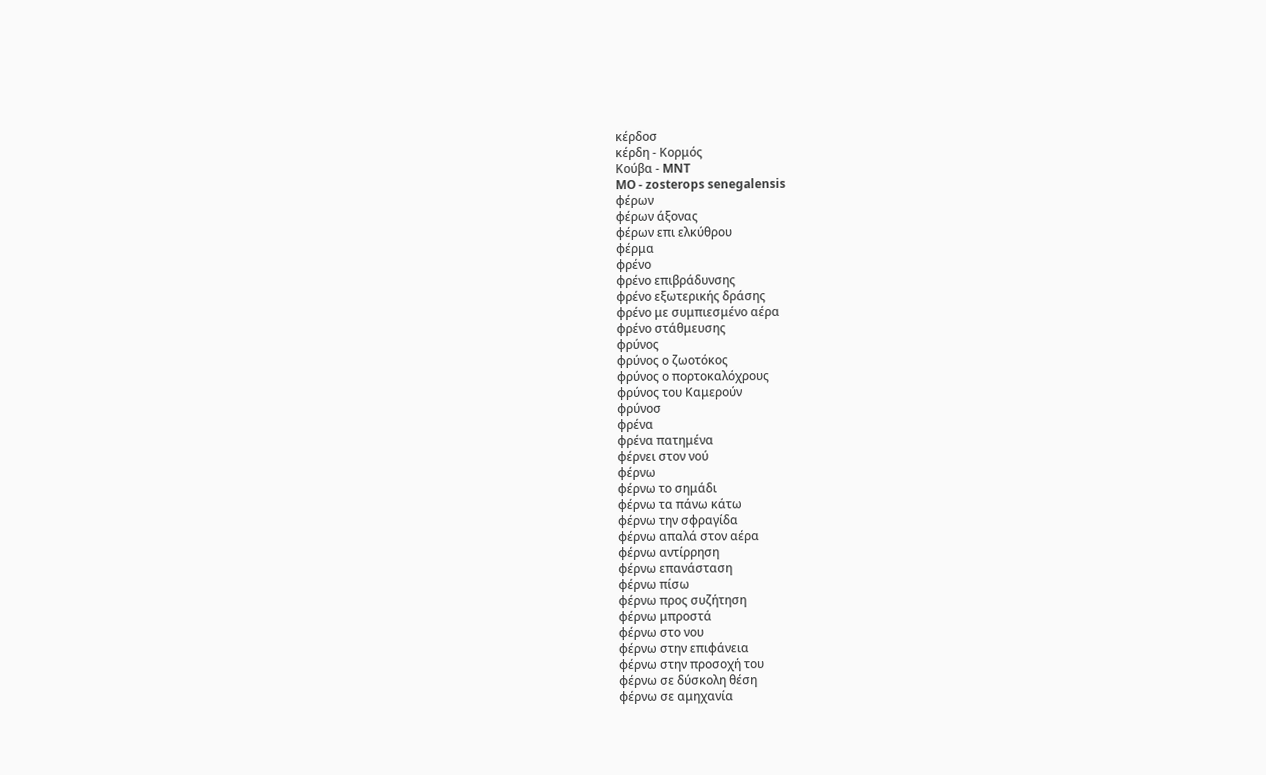κέρδοσ
κέρδη - Κορμός
Κούβα - MNT
MO - zosterops senegalensis
φέρων
φέρων άξονας
φέρων επι ελκύθρου
φέρμα
φρένο
φρένο επιβράδυνσης
φρένο εξωτερικής δράσης
φρένο με συμπιεσμένο αέρα
φρένο στάθμευσης
φρύνος
φρύνος ο ζωοτόκος
φρύνος ο πορτοκαλόχρους
φρύνος του Καμερούν
φρύνοσ
φρένα
φρένα πατημένα
φέρνει στον νού
φέρνω
φέρνω το σημάδι
φέρνω τα πάνω κάτω
φέρνω την σφραγίδα
φέρνω απαλά στον αέρα
φέρνω αντίρρηση
φέρνω επανάσταση
φέρνω πίσω
φέρνω προς συζήτηση
φέρνω μπροστά
φέρνω στο νου
φέρνω στην επιφάνεια
φέρνω στην προσοχή του
φέρνω σε δύσκολη θέση
φέρνω σε αμηχανία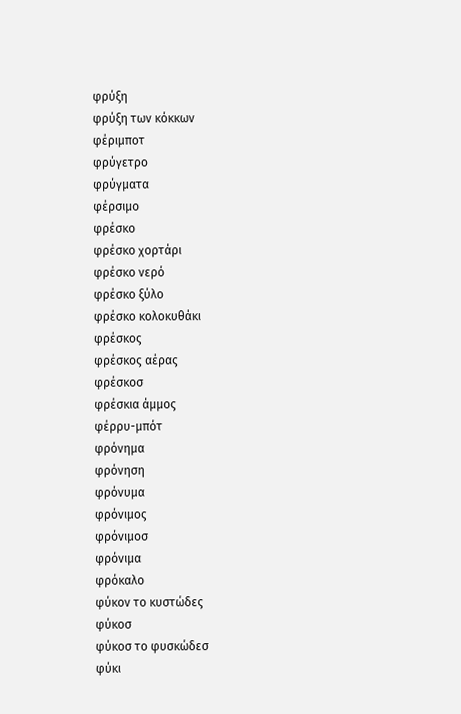φρύξη
φρύξη των κόκκων
φέριμποτ
φρύγετρο
φρύγματα
φέρσιμο
φρέσκο
φρέσκο χορτάρι
φρέσκο νερό
φρέσκο ξύλο
φρέσκο κολοκυθάκι
φρέσκος
φρέσκος αέρας
φρέσκοσ
φρέσκια άμμος
φέρρυ-μπότ
φρόνημα
φρόνηση
φρόνυμα
φρόνιμος
φρόνιμοσ
φρόνιμα
φρόκαλο
φύκον το κυστώδες
φύκοσ
φύκοσ το φυσκώδεσ
φύκι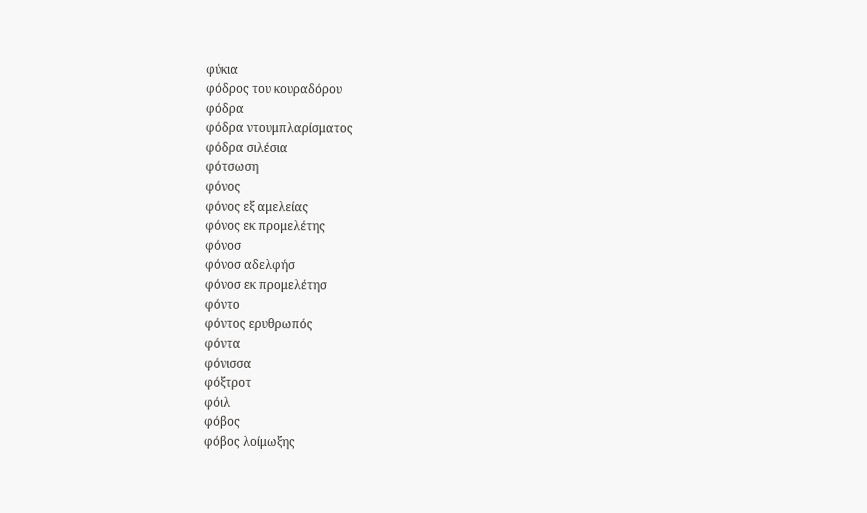φύκια
φόδρος του κουραδόρου
φόδρα
φόδρα ντουμπλαρίσματος
φόδρα σιλέσια
φότσωση
φόνος
φόνος εξ αμελείας
φόνος εκ προμελέτης
φόνοσ
φόνοσ αδελφήσ
φόνοσ εκ προμελέτησ
φόντο
φόντος ερυθρωπός
φόντα
φόνισσα
φόξτροτ
φόιλ
φόβος
φόβος λοίμωξης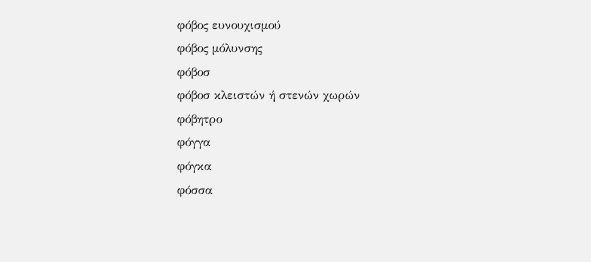φόβος ευνουχισμού
φόβος μόλυνσης
φόβοσ
φόβοσ κλειστών ή στενών χωρών
φόβητρο
φόγγα
φόγκα
φόσσα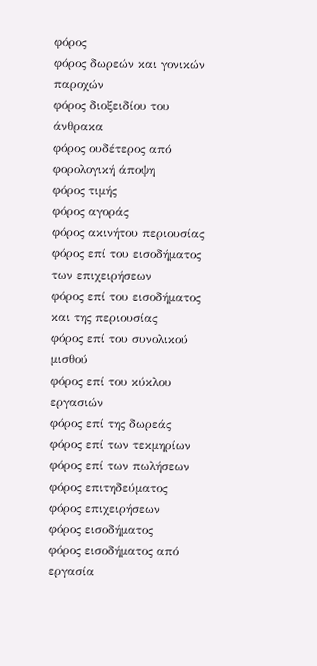φόρος
φόρος δωρεών και γονικών παροχών
φόρος διοξειδίου του άνθρακα
φόρος ουδέτερος από φορολογική άποψη
φόρος τιμής
φόρος αγοράς
φόρος ακινήτου περιουσίας
φόρος επί του εισοδήματος των επιχειρήσεων
φόρος επί του εισοδήματος και της περιουσίας
φόρος επί του συνολικού μισθού
φόρος επί του κύκλου εργασιών
φόρος επί της δωρεάς
φόρος επί των τεκμηρίων
φόρος επί των πωλήσεων
φόρος επιτηδεύματος
φόρος επιχειρήσεων
φόρος εισοδήματος
φόρος εισοδήματος από εργασία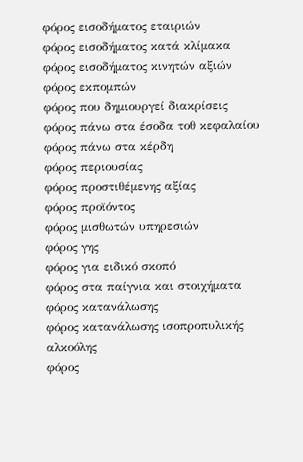φόρος εισοδήματος εταιριών
φόρος εισοδήματος κατά κλίμακα
φόρος εισοδήματος κινητών αξιών
φόρος εκπομπών
φόρος που δημιουργεί διακρίσεις
φόρος πάνω στα έσοδα τοθ κεφαλαίου
φόρος πάνω στα κέρδη
φόρος περιουσίας
φόρος προστιθέμενης αξίας
φόρος προϊόντος
φόρος μισθωτών υπηρεσιών
φόρος γης
φόρος για ειδικό σκοπό
φόρος στα παίγνια και στοιχήματα
φόρος κατανάλωσης
φόρος κατανάλωσης ισοπροπυλικής αλκοόλης
φόρος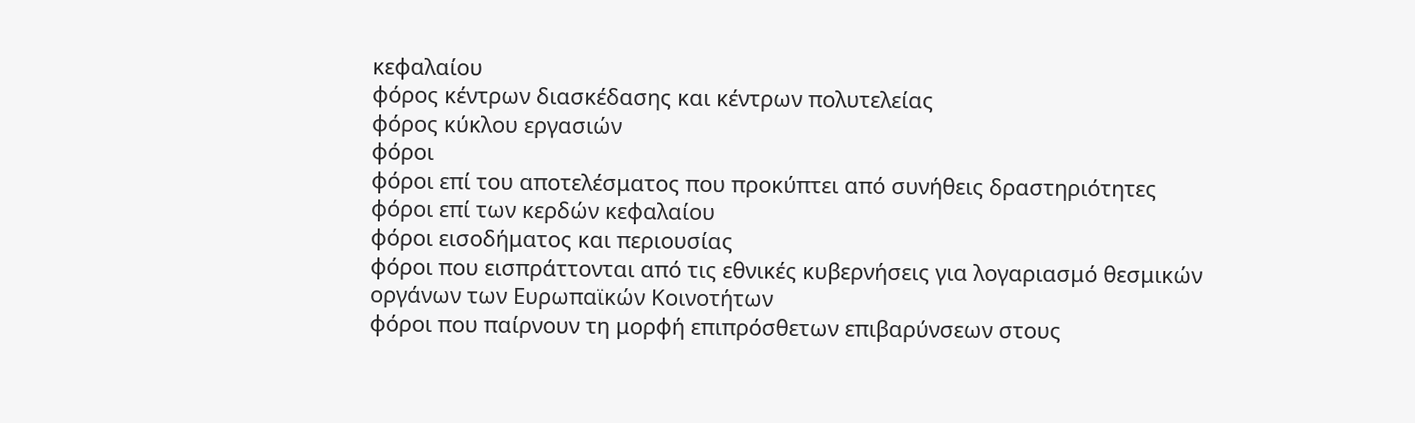κεφαλαίου
φόρος κέντρων διασκέδασης και κέντρων πολυτελείας
φόρος κύκλου εργασιών
φόροι
φόροι επί του αποτελέσματος που προκύπτει από συνήθεις δραστηριότητες
φόροι επί των κερδών κεφαλαίου
φόροι εισοδήματος και περιουσίας
φόροι που εισπράττονται από τις εθνικές κυβερνήσεις για λογαριασμό θεσμικών οργάνων των Ευρωπαϊκών Κοινοτήτων
φόροι που παίρνουν τη μορφή επιπρόσθετων επιβαρύνσεων στους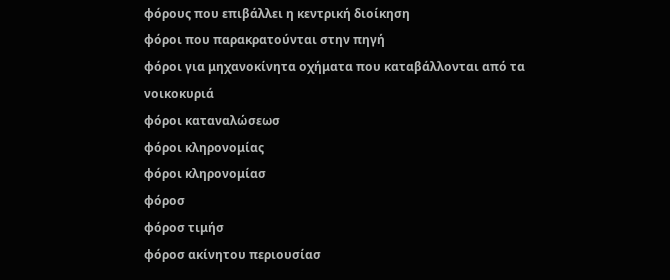φόρους που επιβάλλει η κεντρική διοίκηση
φόροι που παρακρατούνται στην πηγή
φόροι για μηχανοκίνητα οχήματα που καταβάλλονται από τα νοικοκυριά
φόροι καταναλώσεωσ
φόροι κληρονομίας
φόροι κληρονομίασ
φόροσ
φόροσ τιμήσ
φόροσ ακίνητου περιουσίασ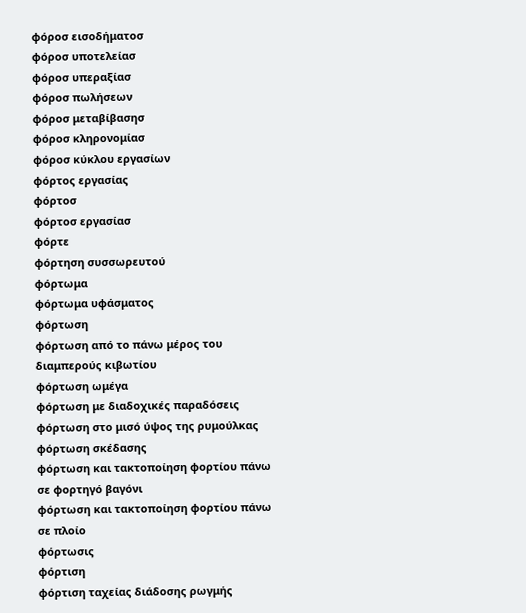φόροσ εισοδήματοσ
φόροσ υποτελείασ
φόροσ υπεραξίασ
φόροσ πωλήσεων
φόροσ μεταβίβασησ
φόροσ κληρονομίασ
φόροσ κύκλου εργασίων
φόρτος εργασίας
φόρτοσ
φόρτοσ εργασίασ
φόρτε
φόρτηση συσσωρευτού
φόρτωμα
φόρτωμα υφάσματος
φόρτωση
φόρτωση από το πάνω μέρος του διαμπερούς κιβωτίου
φόρτωση ωμέγα
φόρτωση με διαδοχικές παραδόσεις
φόρτωση στο μισό ύψος της ρυμούλκας
φόρτωση σκέδασης
φόρτωση και τακτοποίηση φορτίου πάνω σε φορτηγό βαγόνι
φόρτωση και τακτοποίηση φορτίου πάνω σε πλοίο
φόρτωσις
φόρτιση
φόρτιση ταχείας διάδοσης ρωγμής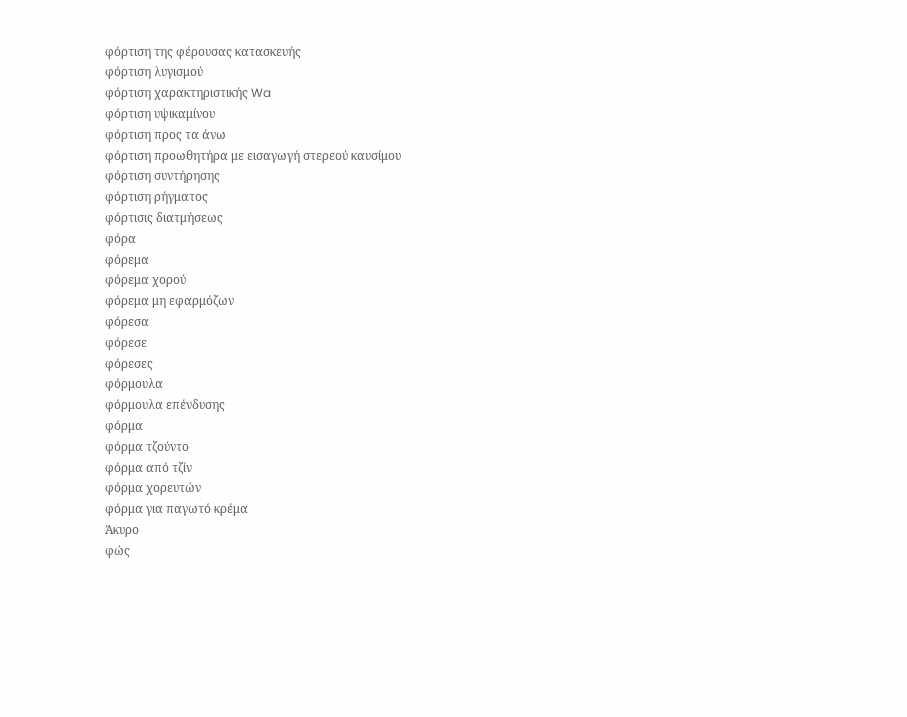φόρτιση της φέρουσας κατασκευής
φόρτιση λυγισμού
φόρτιση χαρακτηριστικής Wa
φόρτιση υψικαμίνου
φόρτιση προς τα άνω
φόρτιση προωθητήρα με εισαγωγή στερεού καυσίμου
φόρτιση συντήρησης
φόρτιση ρήγματος
φόρτισις διατμήσεως
φόρα
φόρεμα
φόρεμα χορού
φόρεμα μη εφαρμόζων
φόρεσα
φόρεσε
φόρεσες
φόρμουλα
φόρμουλα επένδυσης
φόρμα
φόρμα τζούντο
φόρμα από τζίν
φόρμα χορευτών
φόρμα για παγωτό κρέμα
Άκυρο
φώς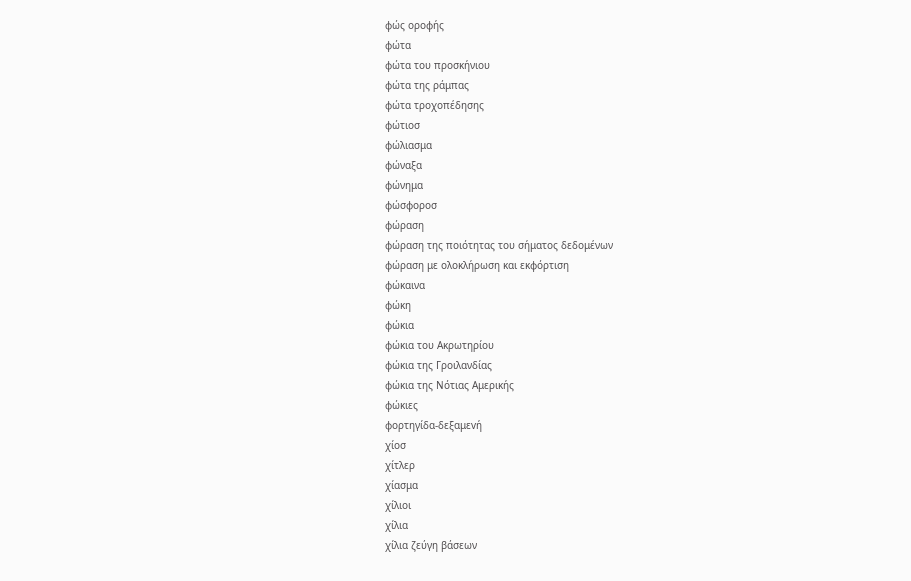φώς οροφής
φώτα
φώτα του προσκήνιου
φώτα της ράμπας
φώτα τροχοπέδησης
φώτιοσ
φώλιασμα
φώναξα
φώνημα
φώσφοροσ
φώραση
φώραση της ποιότητας του σήματος δεδομένων
φώραση με ολοκλήρωση και εκφόρτιση
φώκαινα
φώκη
φώκια
φώκια του Ακρωτηρίου
φώκια της Γροιλανδίας
φώκια της Νότιας Αμερικής
φώκιες
φoρτηγίδα-δεξαμεvή
χίοσ
χίτλερ
χίασμα
χίλιοι
χίλια
χίλια ζεύγη βάσεων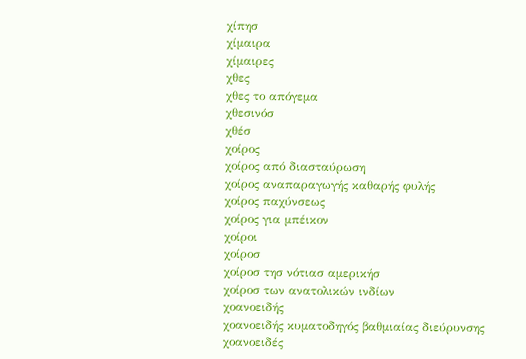χίπησ
χίμαιρα
χίμαιρες
χθες
χθες το απόγεμα
χθεσινόσ
χθέσ
χοίρος
χοίρος από διασταύρωση
χοίρος αναπαραγωγής καθαρής φυλής
χοίρος παχύνσεως
χοίρος για μπέικον
χοίροι
χοίροσ
χοίροσ τησ νότιασ αμερικήσ
χοίροσ των ανατολικών ινδίων
χοανοειδής
χοανοειδής κυματοδηγός βαθμιαίας διεύρυνσης
χοανοειδές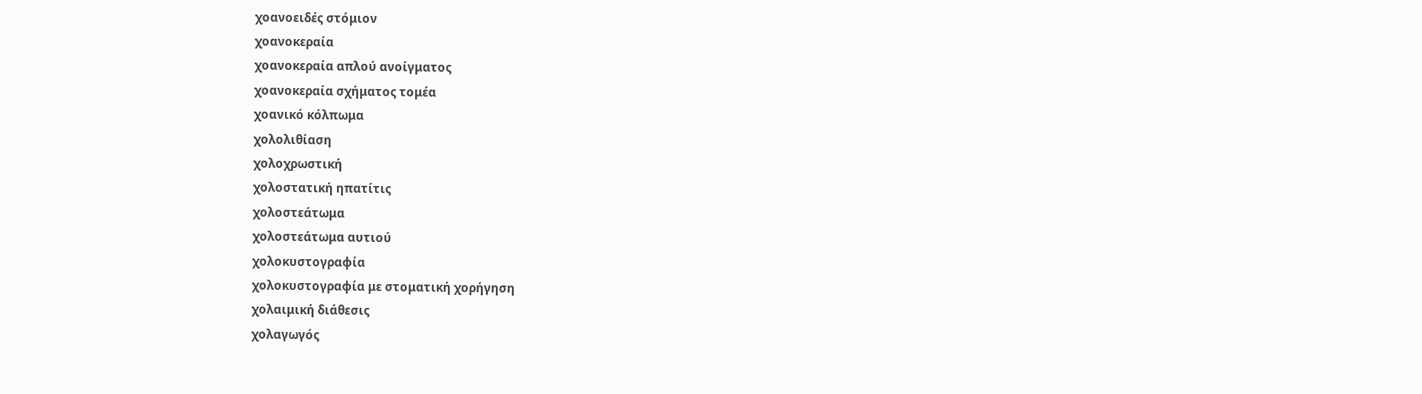χοανοειδές στόμιον
χοανοκεραία
χοανοκεραία απλού ανοίγματος
χοανοκεραία σχήματος τομέα
χοανικό κόλπωμα
χολολιθίαση
χολοχρωστική
χολοστατική ηπατίτις
χολοστεάτωμα
χολοστεάτωμα αυτιού
χολοκυστογραφία
χολοκυστογραφία με στοματική χορήγηση
χολαιμική διάθεσις
χολαγωγός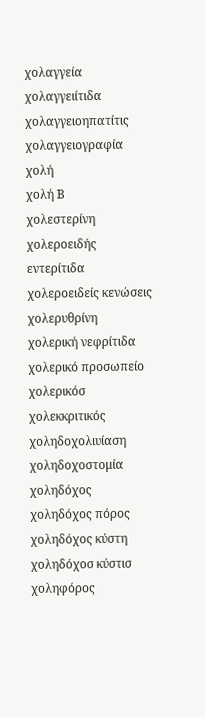χολαγγεία
χολαγγειίτιδα
χολαγγειοηπατίτις
χολαγγειογραφία
χολή
χολή Β
χολεστερίνη
χολεροειδής εντερίτιδα
χολεροειδείς κενώσεις
χολερυθρίνη
χολερική νεφρίτιδα
χολερικό προσωπείο
χολερικόσ
χολεκκριτικός
χοληδοχολιυίαση
χοληδοχοστομία
χοληδόχος
χοληδόχος πόρος
χοληδόχος κύστη
χοληδόχοσ κύστισ
χοληφόρος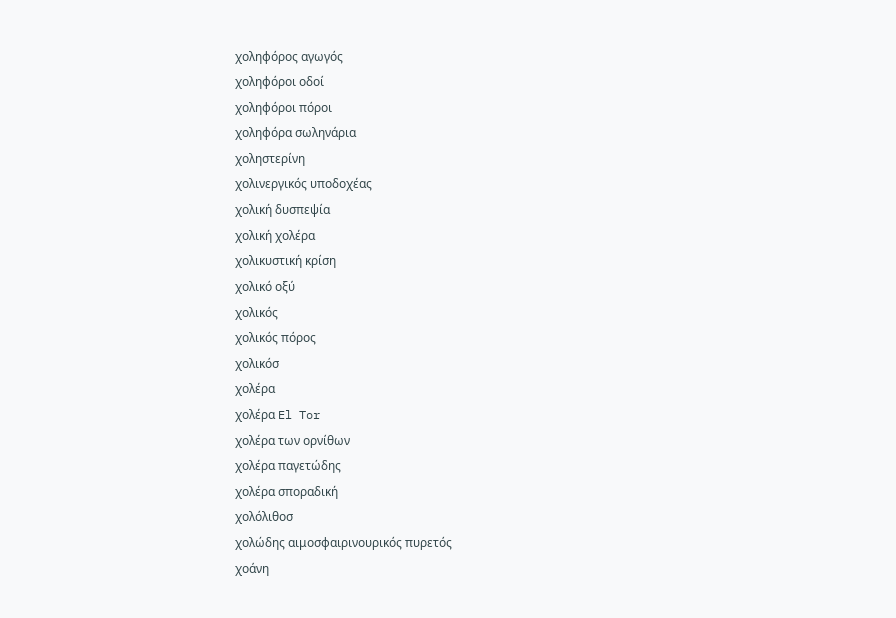χοληφόρος αγωγός
χοληφόροι οδοί
χοληφόροι πόροι
χοληφόρα σωληνάρια
χοληστερίνη
χολινεργικός υποδοχέας
χολική δυσπεψία
χολική χολέρα
χολικυστική κρίση
χολικό οξύ
χολικός
χολικός πόρος
χολικόσ
χολέρα
χολέρα El Tor
χολέρα των ορνίθων
χολέρα παγετώδης
χολέρα σποραδική
χολόλιθοσ
χολώδης αιμοσφαιρινουρικός πυρετός
χοάνη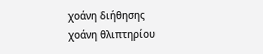χοάνη διήθησης
χοάνη θλιπτηρίου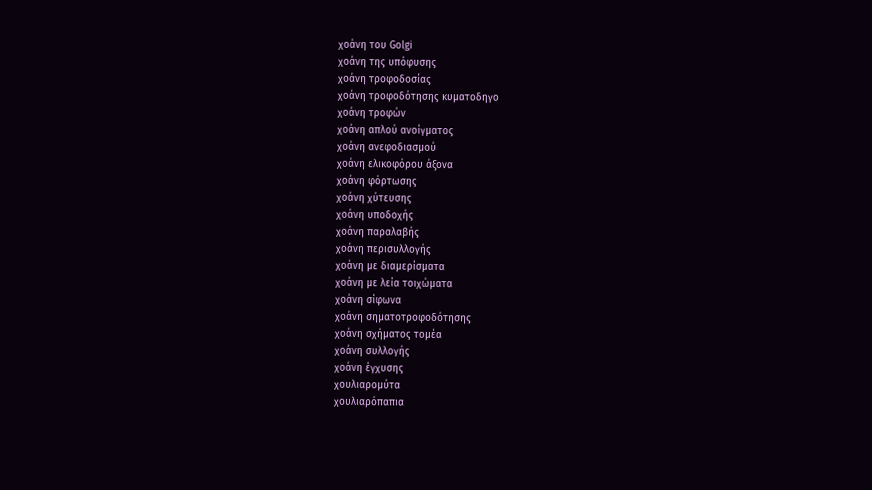χοάνη του Golgi
χοάνη της υπόφυσης
χοάνη τροφοδοσίας
χοάνη τροφοδότησης κυματοδηγο
χοάνη τροφών
χοάνη απλού ανοίγματος
χοάνη ανεφοδιασμού
χοάνη ελικοφόρου άξονα
χοάνη φόρτωσης
χοάνη χύτευσης
χοάνη υποδοχής
χοάνη παραλαβής
χοάνη περισυλλογής
χοάνη με διαμερίσματα
χοάνη με λεία τοιχώματα
χοάνη σίφωνα
χοάνη σηματοτροφοδότησης
χοάνη σχήματος τομέα
χοάνη συλλογής
χοάνη έγχυσης
χουλιαρομύτα
χουλιαρόπαπια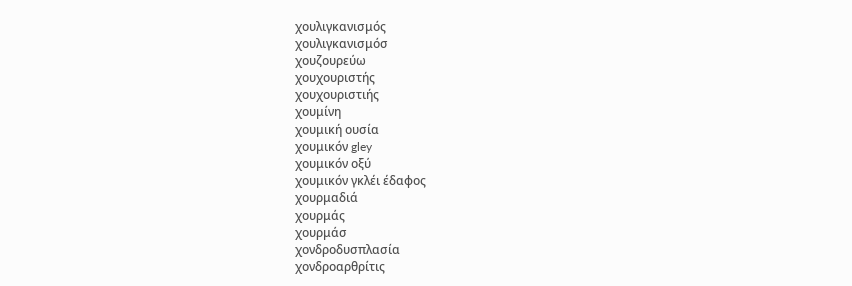χουλιγκανισμός
χουλιγκανισμόσ
χουζουρεύω
χουχουριστής
χουχουριστιής
χουμίνη
χουμική ουσία
χουμικόν gley
χουμικόν οξύ
χουμικόν γκλέι έδαφος
χουρμαδιά
χουρμάς
χουρμάσ
χονδροδυσπλασία
χονδροαρθρίτις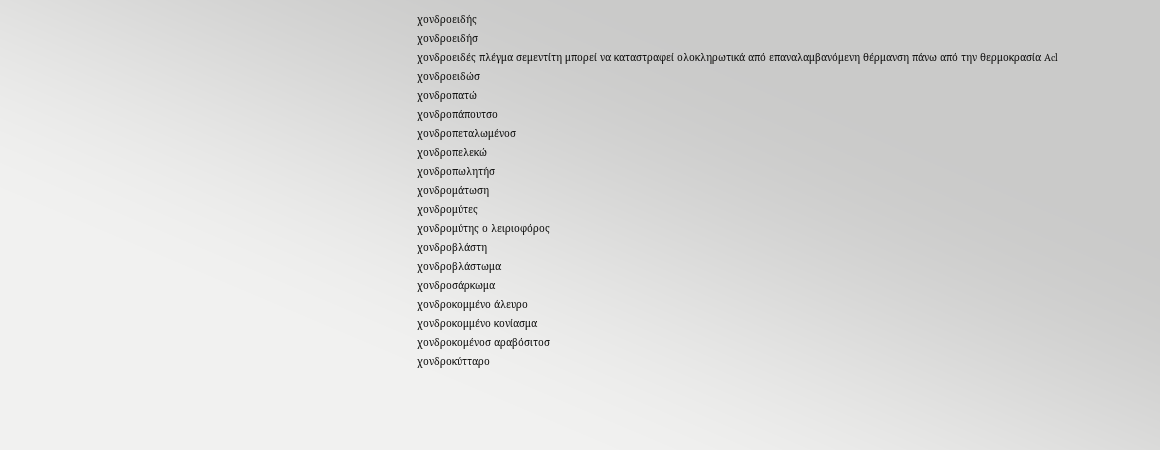χονδροειδής
χονδροειδήσ
χονδροειδές πλέγμα σεμεντίτη μπορεί να καταστραφεί ολοκληρωτικά από επαναλαμβανόμενη θέρμανση πάνω από την θερμοκρασία Acl
χονδροειδώσ
χονδροπατώ
χονδροπάπουτσο
χονδροπεταλωμένοσ
χονδροπελεκώ
χονδροπωλητήσ
χονδρομάτωση
χονδρομύτες
χονδρομύτης ο λειριοφόρος
χονδροβλάστη
χονδροβλάστωμα
χονδροσάρκωμα
χονδροκομμένο άλευρο
χονδροκομμένο κονίασμα
χονδροκομένοσ αραβόσιτοσ
χονδροκύτταρο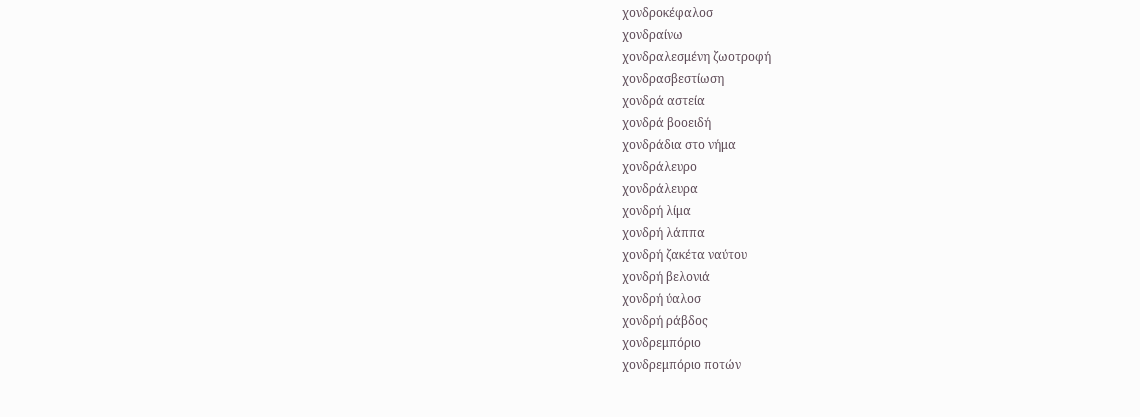χονδροκέφαλοσ
χονδραίνω
χονδραλεσμένη ζωοτροφή
χονδρασβεστίωση
χονδρά αστεία
χονδρά βοοειδή
χονδράδια στο νήμα
χονδράλευρο
χονδράλευρα
χονδρή λίμα
χονδρή λάππα
χονδρή ζακέτα ναύτου
χονδρή βελονιά
χονδρή ύαλοσ
χονδρή ράβδος
χονδρεμπόριο
χονδρεμπόριο ποτών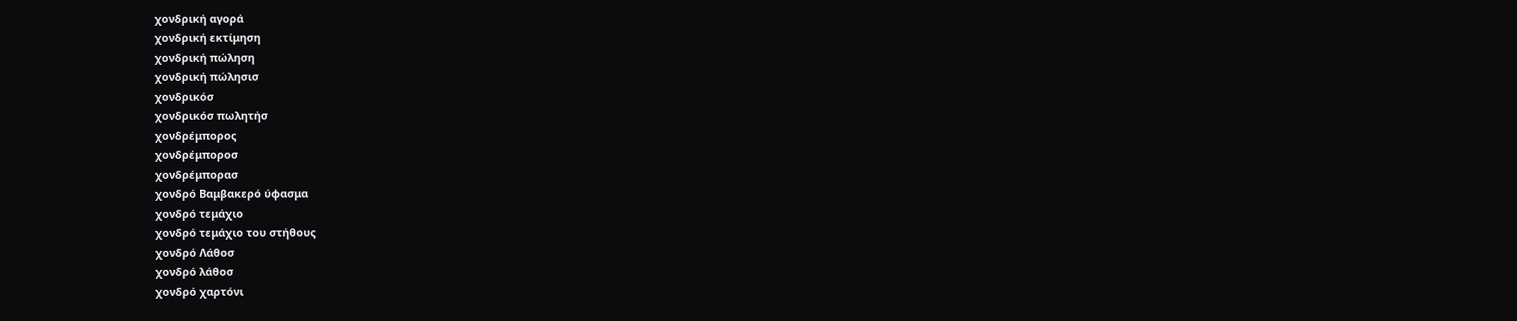χονδρική αγορά
χονδρική εκτίμηση
χονδρική πώληση
χονδρική πώλησισ
χονδρικόσ
χονδρικόσ πωλητήσ
χονδρέμπορος
χονδρέμποροσ
χονδρέμπορασ
χονδρό Βαμβακερό ύφασμα
χονδρό τεμάχιο
χονδρό τεμάχιο του στήθους
χονδρό Λάθοσ
χονδρό λάθοσ
χονδρό χαρτόνι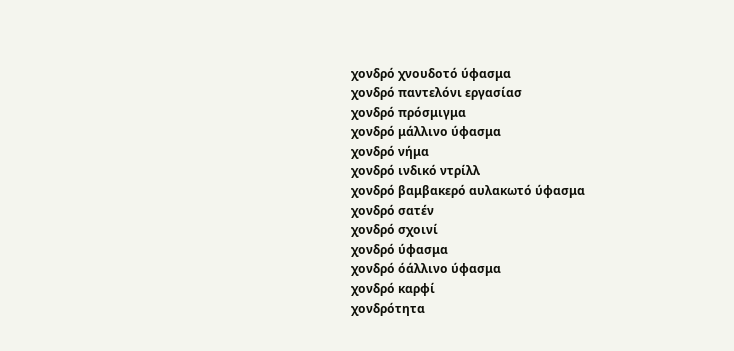χονδρό χνουδοτό ύφασμα
χονδρό παντελόνι εργασίασ
χονδρό πρόσμιγμα
χονδρό μάλλινο ύφασμα
χονδρό νήμα
χονδρό ινδικό ντρίλλ
χονδρό βαμβακερό αυλακωτό ύφασμα
χονδρό σατέν
χονδρό σχοινί
χονδρό ύφασμα
χονδρό όάλλινο ύφασμα
χονδρό καρφί
χονδρότητα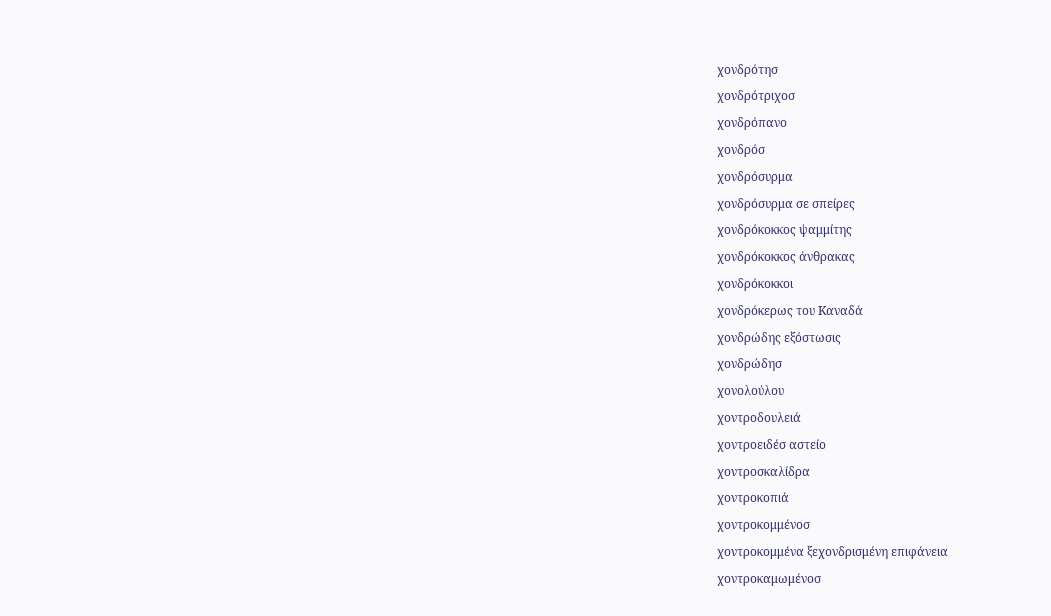χονδρότησ
χονδρότριχοσ
χονδρόπανο
χονδρόσ
χονδρόσυρμα
χονδρόσυρμα σε σπείρες
χονδρόκοκκος ψαμμίτης
χονδρόκοκκος άνθρακας
χονδρόκοκκοι
χονδρόκερως του Kαναδά
χονδρώδης εξόστωσις
χονδρώδησ
χονολούλου
χοντροδουλειά
χοντροειδέσ αστείο
χοντροσκαλίδρα
χοντροκοπιά
χοντροκομμένοσ
χοντροκομμένα ξεχονδρισμένη επιφάνεια
χοντροκαμωμένοσ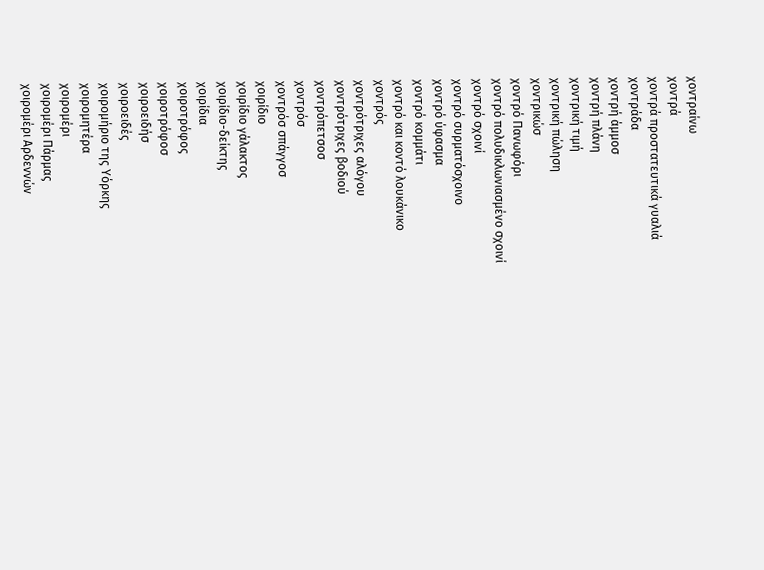χοντραίνω
χοντρά
χοντρά προστατευτικά γυαλιά
χοντράδα
χοντρή άμμοσ
χοντρή πλάνη
χοντρική τιμή
χοντρική πώληση
χοντρικώσ
χοντρό Πανωφόρι
χοντρό πολυδικλωνιασμένο σχοινί
χοντρό σχοινί
χοντρό συρματόσχοινο
χοντρό ύφασμα
χοντρό κομμάτι
χοντρό και κοντό λουκάνικο
χοντρός
χοντρότριχες αλόγου
χοντρότριχες βοδιού
χοντρόπετσοσ
χοντρόσ
χοντρόσ σπάγγοσ
χοιρίδιο
χοιρίδιο γάλακτος
χοιρίδιο-δείκτης
χοιρίδια
χοιροτρόφος
χοιροτρόφοσ
χοιροειδήσ
χοιροειδές
χοιρομήριο της Υόρκης
χοιρομητέρα
χοιρομέρι
χοιρομέρι Πάρμας
χοιρομέρι Αρδεννών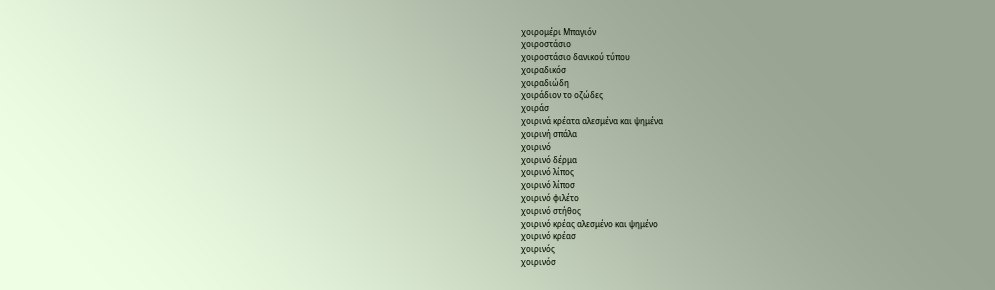χοιρομέρι Μπαγιόν
χοιροστάσιο
χοιροστάσιο δανικού τύπου
χοιραδικόσ
χοιραδιώδη
χοιράδιον το οζώδες
χοιράσ
χοιρινά κρέατα αλεσμένα και ψημένα
χοιρινή σπάλα
χοιρινό
χοιρινό δέρμα
χοιρινό λίπος
χοιρινό λίποσ
χοιρινό φιλέτο
χοιρινό στήθος
χοιρινό κρέας αλεσμένο και ψημένο
χοιρινό κρέασ
χοιρινός
χοιρινόσ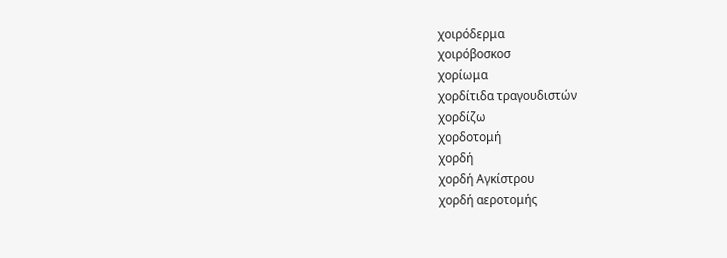χοιρόδερμα
χοιρόβοσκοσ
χορίωμα
χορδίτιδα τραγουδιστών
χορδίζω
χορδοτομή
χορδή
χορδή Αγκίστρου
χορδή αεροτομής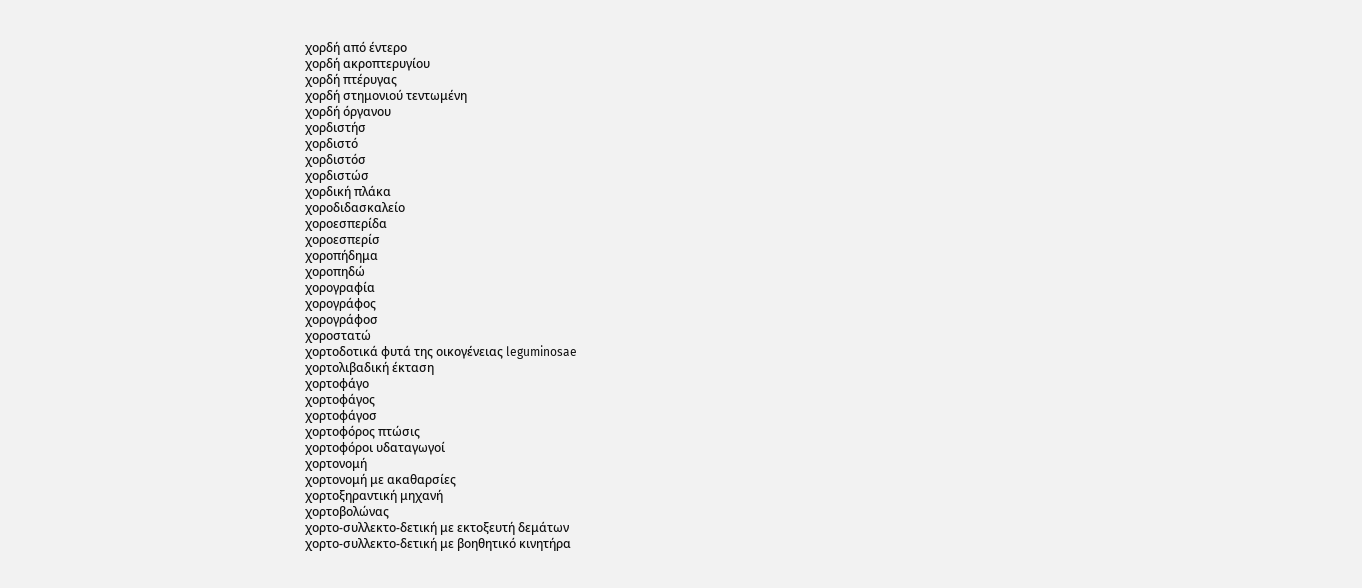χορδή από έντερο
χορδή ακροπτερυγίου
χορδή πτέρυγας
χορδή στημονιού τεντωμένη
χορδή όργανου
χορδιστήσ
χορδιστό
χορδιστόσ
χορδιστώσ
χορδική πλάκα
χοροδιδασκαλείο
χοροεσπερίδα
χοροεσπερίσ
χοροπήδημα
χοροπηδώ
χορογραφία
χορογράφος
χορογράφοσ
χοροστατώ
χορτοδοτικά φυτά της οικογένειας leguminosae
χορτολιβαδική έκταση
χορτοφάγο
χορτοφάγος
χορτοφάγοσ
χορτοφόρος πτώσις
χορτοφόροι υδαταγωγοί
χορτονομή
χορτονομή με ακαθαρσίες
χορτοξηραντική μηχανή
χορτοβολώνας
χορτο-συλλεκτο-δετική με εκτοξευτή δεμάτων
χορτο-συλλεκτο-δετική με βοηθητικό κινητήρα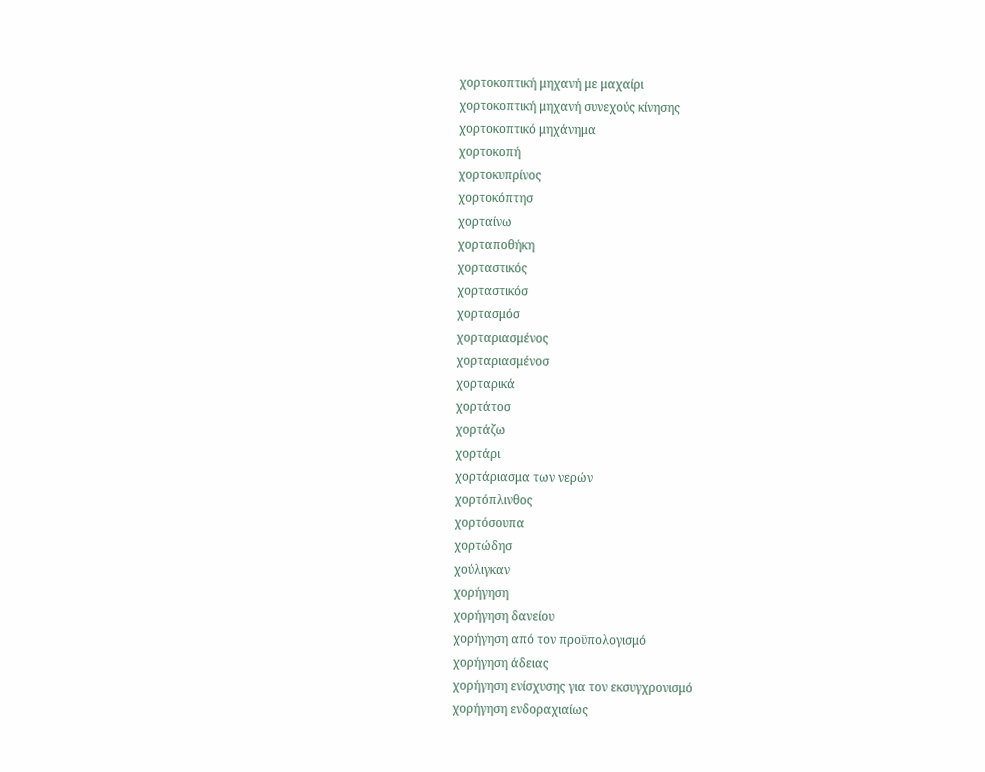χορτοκοπτική μηχανή με μαχαίρι
χορτοκοπτική μηχανή συνεχούς κίνησης
χορτοκοπτικό μηχάνημα
χορτοκοπή
χορτοκυπρίνος
χορτοκόπτησ
χορταίνω
χορταποθήκη
χορταστικός
χορταστικόσ
χορτασμόσ
χορταριασμένος
χορταριασμένοσ
χορταρικά
χορτάτοσ
χορτάζω
χορτάρι
χορτάριασμα των νερών
χορτόπλινθος
χορτόσουπα
χορτώδησ
χούλιγκαν
χορήγηση
χορήγηση δανείου
χορήγηση από τον προϋπολογισμό
χορήγηση άδειας
χορήγηση ενίσχυσης για τον εκσυγχρονισμό
χορήγηση ενδοραχιαίως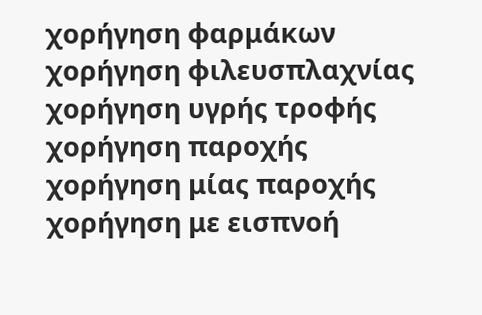χορήγηση φαρμάκων
χορήγηση φιλευσπλαχνίας
χορήγηση υγρής τροφής
χορήγηση παροχής
χορήγηση μίας παροχής
χορήγηση με εισπνοή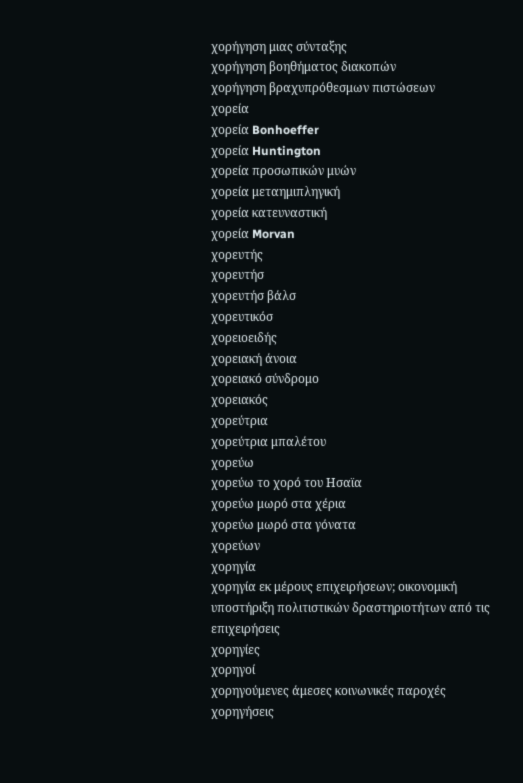χορήγηση μιας σύνταξης
χορήγηση βοηθήματος διακοπών
χορήγηση βραχυπρόθεσμων πιστώσεων
χορεία
χορεία Bonhoeffer
χορεία Huntington
χορεία προσωπικών μυών
χορεία μεταημιπληγική
χορεία κατευναστική
χορεία Morvan
χορευτής
χορευτήσ
χορευτήσ βάλσ
χορευτικόσ
χορειοειδής
χορειακή άνοια
χορειακό σύνδρομο
χορειακός
χορεύτρια
χορεύτρια μπαλέτου
χορεύω
χορεύω το χορό του Ησαϊα
χορεύω μωρό στα χέρια
χορεύω μωρό στα γόνατα
χορεύων
χορηγία
χορηγία εκ μέρους επιχειρήσεων; οικονομική υποστήριξη πολιτιστικών δραστηριοτήτων από τις επιχειρήσεις
χορηγίες
χορηγοί
χορηγούμενες άμεσες κοινωνικές παροχές
χορηγήσεις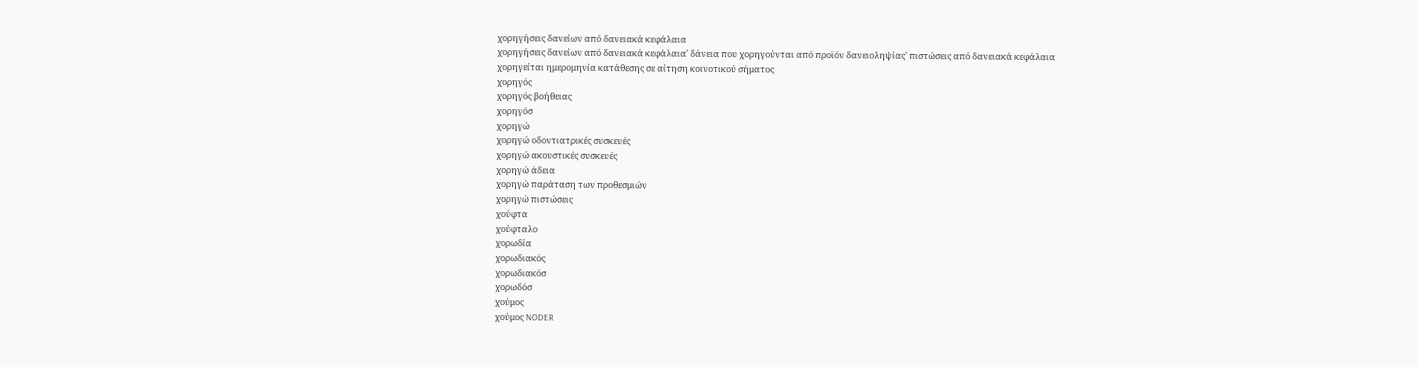χορηγήσεις δανείων από δανειακά κεφάλαια
χορηγήσεις δανείων από δανειακά κεφάλαια' δάνεια που χορηγούνται από προϊόν δανειοληψίας' πιστώσεις από δανειακά κεφάλαια
χορηγείται ημερομηνία κατάθεσης σε αίτηση κοινοτικού σήματος
χορηγός
χορηγός βοήθειας
χορηγόσ
χορηγώ
χορηγώ οδοντιατρικές συσκευές
χορηγώ ακουστικές συσκευές
χορηγώ άδεια
χορηγώ παράταση των προθεσμιών
χορηγώ πιστώσεις
χούφτα
χούφταλο
χορωδία
χορωδιακός
χορωδιακόσ
χορωδόσ
χούμος
χούμος NODER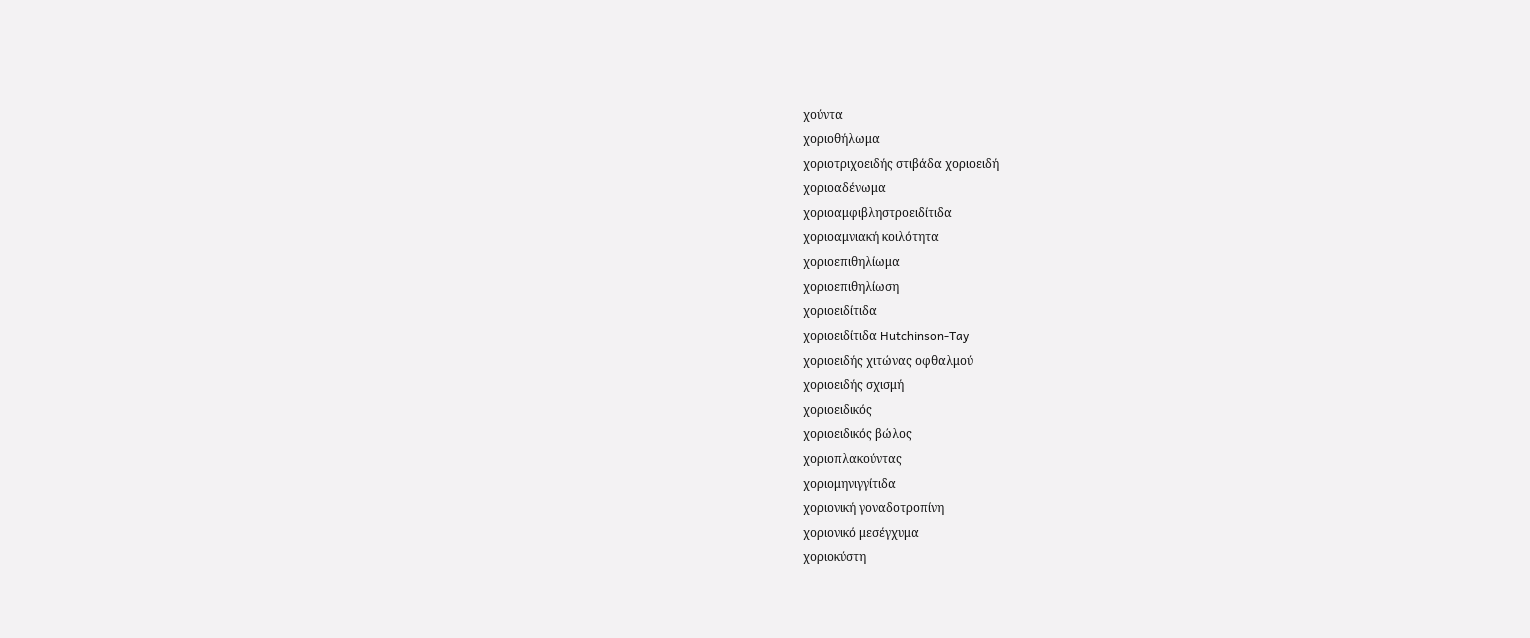χούντα
χοριοθήλωμα
χοριοτριχοειδής στιβάδα χοριοειδή
χοριοαδένωμα
χοριοαμφιβληστροειδίτιδα
χοριοαμνιακή κοιλότητα
χοριοεπιθηλίωμα
χοριοεπιθηλίωση
χοριοειδίτιδα
χοριοειδίτιδα Hutchinson-Tay
χοριοειδής χιτώνας οφθαλμού
χοριοειδής σχισμή
χοριοειδικός
χοριοειδικός βώλος
χοριοπλακούντας
χοριομηνιγγίτιδα
χοριονική γοναδοτροπίνη
χοριονικό μεσέγχυμα
χοριοκύστη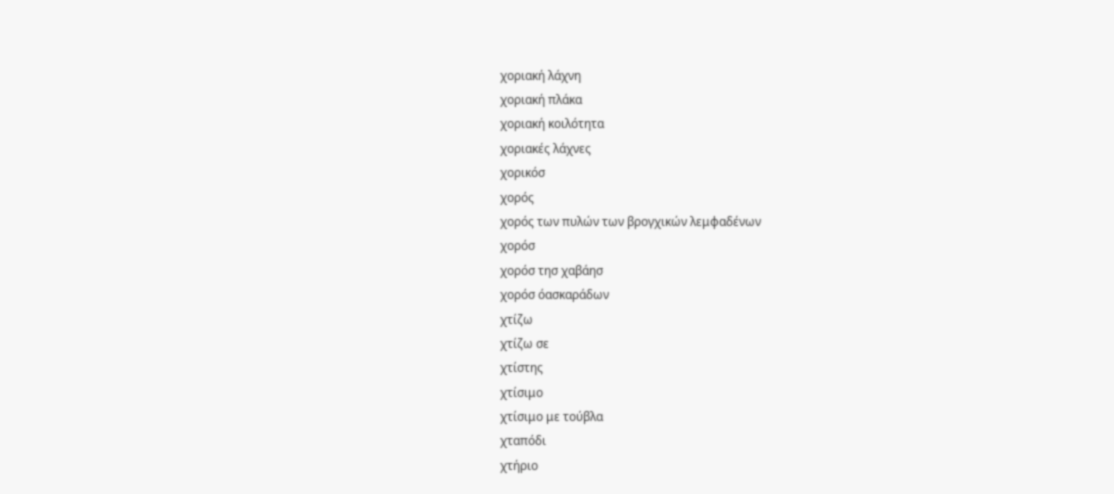χοριακή λάχνη
χοριακή πλάκα
χοριακή κοιλότητα
χοριακές λάχνες
χορικόσ
χορός
χορός των πυλών των βρογχικών λεμφαδένων
χορόσ
χορόσ τησ χαβάησ
χορόσ όασκαράδων
χτίζω
χτίζω σε
χτίστης
χτίσιμο
χτίσιμο με τούβλα
χταπόδι
χτήριο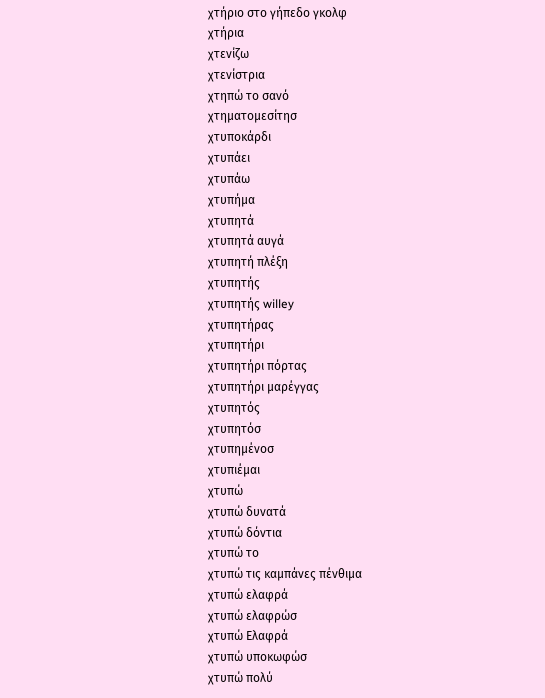χτήριο στο γήπεδο γκολφ
χτήρια
χτενίζω
χτενίστρια
χτηπώ το σανό
χτηματομεσίτησ
χτυποκάρδι
χτυπάει
χτυπάω
χτυπήμα
χτυπητά
χτυπητά αυγά
χτυπητή πλέξη
χτυπητής
χτυπητής willey
χτυπητήρας
χτυπητήρι
χτυπητήρι πόρτας
χτυπητήρι μαρέγγας
χτυπητός
χτυπητόσ
χτυπημένοσ
χτυπιέμαι
χτυπώ
χτυπώ δυνατά
χτυπώ δόντια
χτυπώ το
χτυπώ τις καμπάνες πένθιμα
χτυπώ ελαφρά
χτυπώ ελαφρώσ
χτυπώ Ελαφρά
χτυπώ υποκωφώσ
χτυπώ πολύ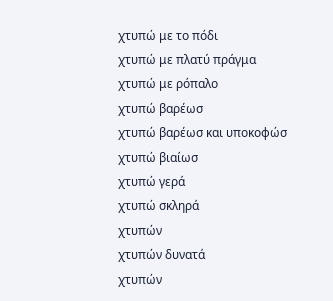χτυπώ με το πόδι
χτυπώ με πλατύ πράγμα
χτυπώ με ρόπαλο
χτυπώ βαρέωσ
χτυπώ βαρέωσ και υποκοφώσ
χτυπώ βιαίωσ
χτυπώ γερά
χτυπώ σκληρά
χτυπών
χτυπών δυνατά
χτυπών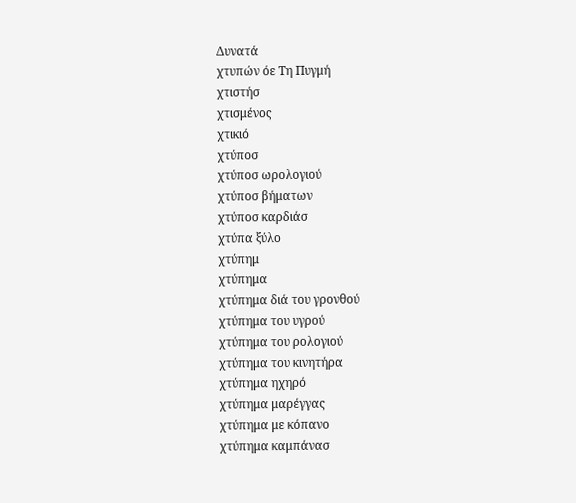Δυνατά
χτυπών όε Τη Πυγμή
χτιστήσ
χτισμένος
χτικιό
χτύποσ
χτύποσ ωρολογιού
χτύποσ βήματων
χτύποσ καρδιάσ
χτύπα ξύλο
χτύπημ
χτύπημα
χτύπημα διά του γρονθού
χτύπημα του υγρού
χτύπημα του ρολογιού
χτύπημα του κινητήρα
χτύπημα ηχηρό
χτύπημα μαρέγγας
χτύπημα με κόπανο
χτύπημα καμπάνασ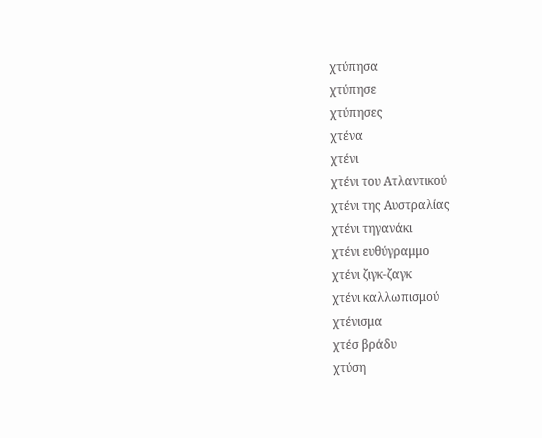χτύπησα
χτύπησε
χτύπησες
χτένα
χτένι
χτένι του Ατλαντικού
χτένι της Αυστραλίας
χτένι τηγανάκι
χτένι ευθύγραμμο
χτένι ζιγκ-ζαγκ
χτένι καλλωπισμού
χτένισμα
χτέσ βράδυ
χτύση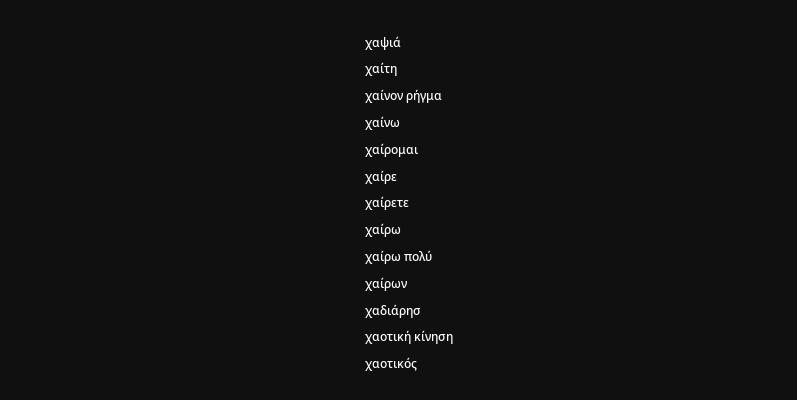χαψιά
χαίτη
χαίνον ρήγμα
χαίνω
χαίρομαι
χαίρε
χαίρετε
χαίρω
χαίρω πολύ
χαίρων
χαδιάρησ
χαοτική κίνηση
χαοτικός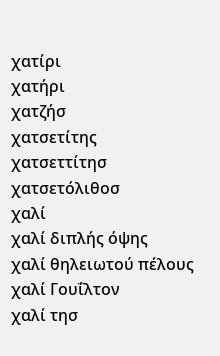χατίρι
χατήρι
χατζήσ
χατσετίτης
χατσεττίτησ
χατσετόλιθοσ
χαλί
χαλί διπλής όψης
χαλί θηλειωτού πέλους
χαλί Γουΐλτον
χαλί τησ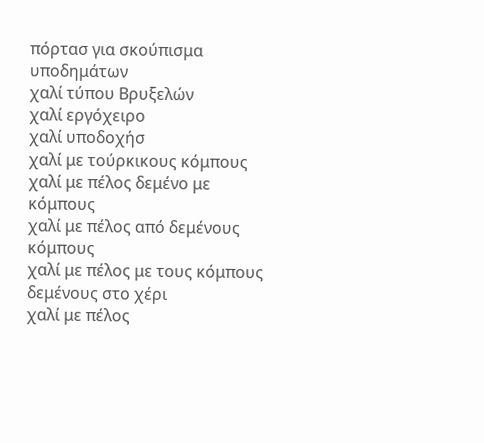πόρτασ για σκούπισμα υποδημάτων
χαλί τύπου Βρυξελών
χαλί εργόχειρο
χαλί υποδοχήσ
χαλί με τούρκικους κόμπους
χαλί με πέλος δεμένο με κόμπους
χαλί με πέλος από δεμένους κόμπους
χαλί με πέλος με τους κόμπους δεμένους στο χέρι
χαλί με πέλος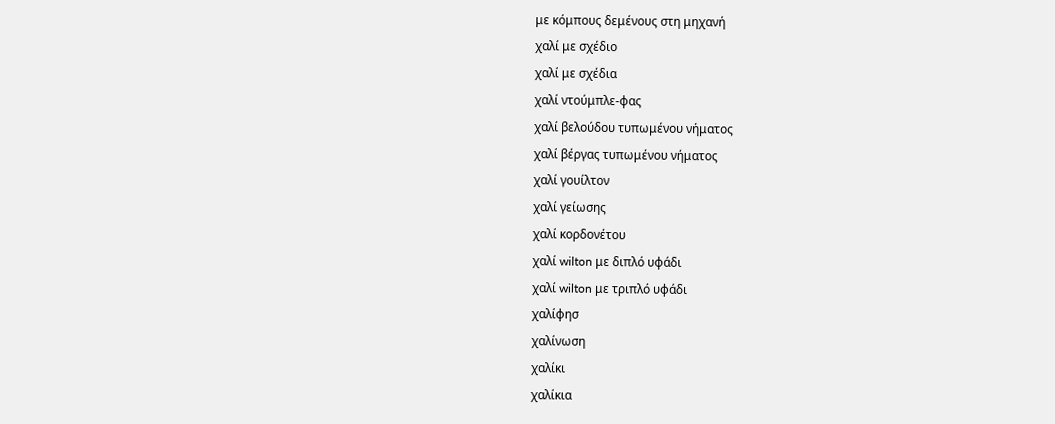με κόμπους δεμένους στη μηχανή
χαλί με σχέδιο
χαλί με σχέδια
χαλί ντούμπλε-φας
χαλί βελούδου τυπωμένου νήματος
χαλί βέργας τυπωμένου νήματος
χαλί γουίλτον
χαλί γείωσης
χαλί κορδονέτου
χαλί wilton με διπλό υφάδι
χαλί wilton με τριπλό υφάδι
χαλίφησ
χαλίνωση
χαλίκι
χαλίκια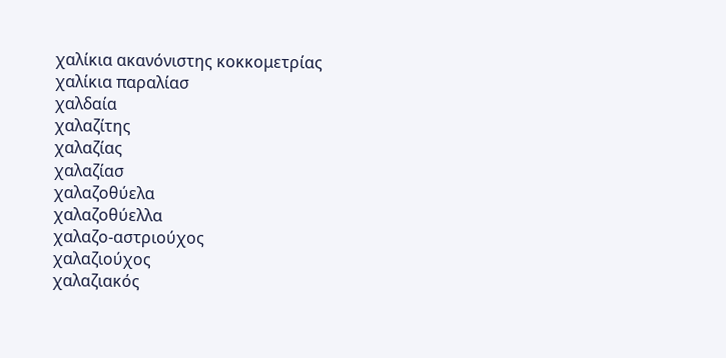χαλίκια ακανόνιστης κοκκομετρίας
χαλίκια παραλίασ
χαλδαία
χαλαζίτης
χαλαζίας
χαλαζίασ
χαλαζοθύελα
χαλαζοθύελλα
χαλαζο-αστριούχος
χαλαζιούχος
χαλαζιακός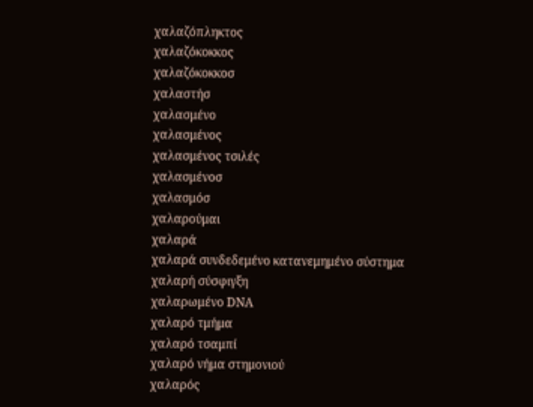χαλαζόπληκτος
χαλαζόκοκκος
χαλαζόκοκκοσ
χαλαστήσ
χαλασμένο
χαλασμένος
χαλασμένος τσιλές
χαλασμένοσ
χαλασμόσ
χαλαρούμαι
χαλαρά
χαλαρά συνδεδεμένο κατανεμημένο σύστημα
χαλαρή σύσφιγξη
χαλαρωμένο DΝΑ
χαλαρό τμήμα
χαλαρό τσαμπί
χαλαρό νήμα στημονιού
χαλαρός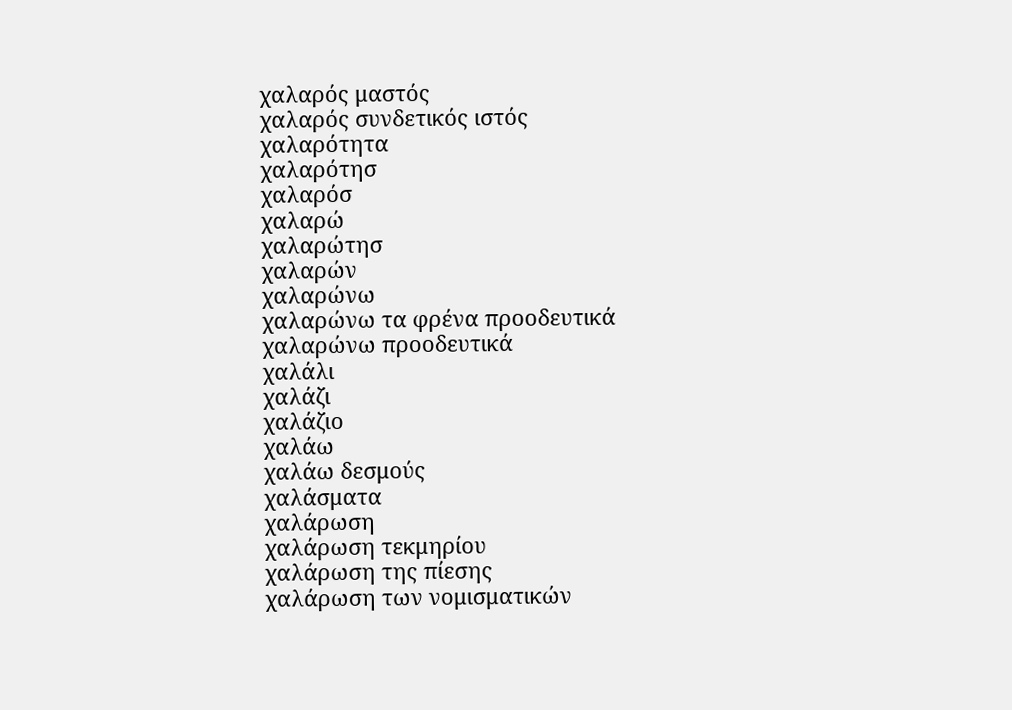χαλαρός μαστός
χαλαρός συνδετικός ιστός
χαλαρότητα
χαλαρότησ
χαλαρόσ
χαλαρώ
χαλαρώτησ
χαλαρών
χαλαρώνω
χαλαρώνω τα φρένα προοδευτικά
χαλαρώνω προοδευτικά
χαλάλι
χαλάζι
χαλάζιο
χαλάω
χαλάω δεσμούς
χαλάσματα
χαλάρωση
χαλάρωση τεκμηρίου
χαλάρωση της πίεσης
χαλάρωση των νομισματικών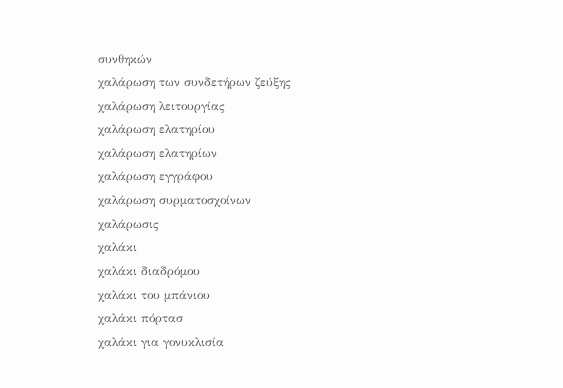συνθηκών
χαλάρωση των συνδετήρων ζεύξης
χαλάρωση λειτουργίας
χαλάρωση ελατηρίου
χαλάρωση ελατηρίων
χαλάρωση εγγράφου
χαλάρωση συρματοσχοίνων
χαλάρωσις
χαλάκι
χαλάκι διαδρόμου
χαλάκι του μπάνιου
χαλάκι πόρτασ
χαλάκι για γονυκλισία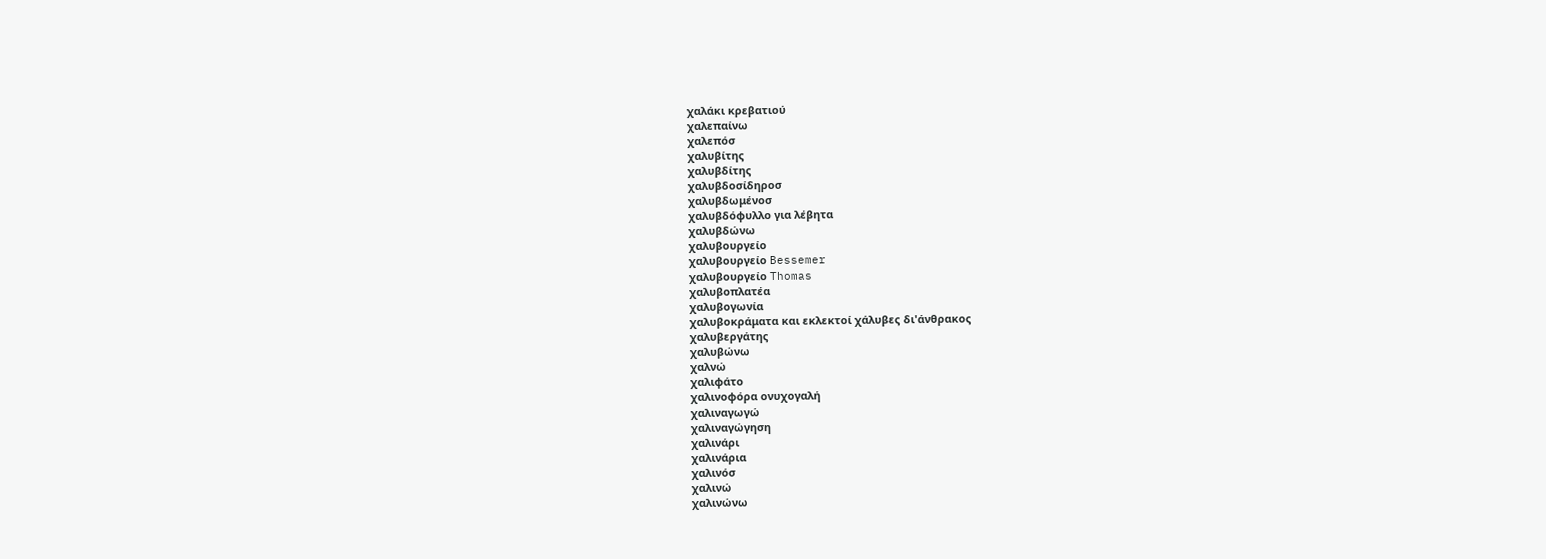χαλάκι κρεβατιού
χαλεπαίνω
χαλεπόσ
χαλυβίτης
χαλυβδίτης
χαλυβδοσίδηροσ
χαλυβδωμένοσ
χαλυβδόφυλλο για λέβητα
χαλυβδώνω
χαλυβουργείο
χαλυβουργείο Bessemer
χαλυβουργείο Thomas
χαλυβοπλατέα
χαλυβογωνία
χαλυβοκράματα και εκλεκτοί χάλυβες δι'άνθρακος
χαλυβεργάτης
χαλυβώνω
χαλνώ
χαλιφάτο
χαλινοφόρα ονυχογαλή
χαλιναγωγώ
χαλιναγώγηση
χαλινάρι
χαλινάρια
χαλινόσ
χαλινώ
χαλινώνω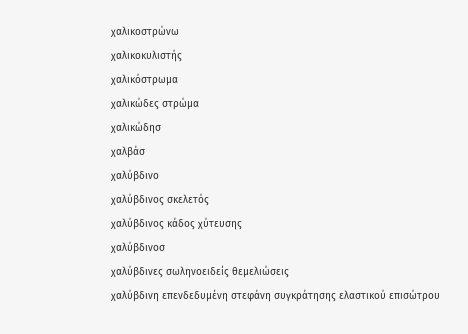χαλικοστρώνω
χαλικοκυλιστής
χαλικόστρωμα
χαλικώδες στρώμα
χαλικώδησ
χαλβάσ
χαλύβδινο
χαλύβδινος σκελετός
χαλύβδινος κάδος χύτευσης
χαλύβδινοσ
χαλύβδινες σωληνοειδείς θεμελιώσεις
χαλύβδινη επενδεδυμένη στεφάνη συγκράτησης ελαστικού επισώτρου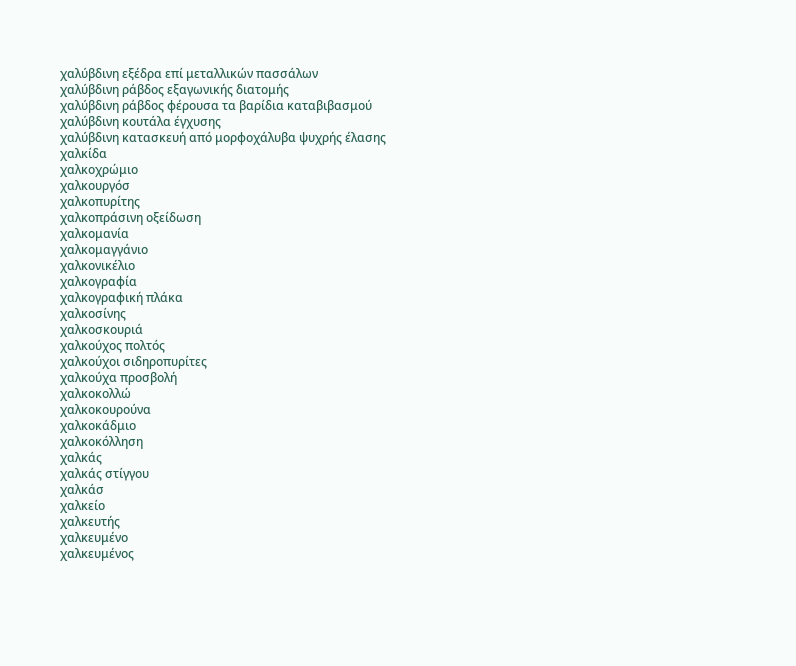χαλύβδινη εξέδρα επί μεταλλικών πασσάλων
χαλύβδινη ράβδος εξαγωνικής διατομής
χαλύβδινη ράβδος φέρουσα τα βαρίδια καταβιβασμού
χαλύβδινη κουτάλα έγχυσης
χαλύβδινη κατασκευή από μορφοχάλυβα ψυχρής έλασης
χαλκίδα
χαλκοχρώμιο
χαλκουργόσ
χαλκοπυρίτης
χαλκοπράσινη οξείδωση
χαλκομανία
χαλκομαγγάνιο
χαλκονικέλιο
χαλκογραφία
χαλκογραφική πλάκα
χαλκοσίνης
χαλκοσκουριά
χαλκούχος πολτός
χαλκούχοι σιδηροπυρίτες
χαλκούχα προσβολή
χαλκοκολλώ
χαλκοκουρούνα
χαλκοκάδμιο
χαλκοκόλληση
χαλκάς
χαλκάς στίγγου
χαλκάσ
χαλκείο
χαλκευτής
χαλκευμένο
χαλκευμένος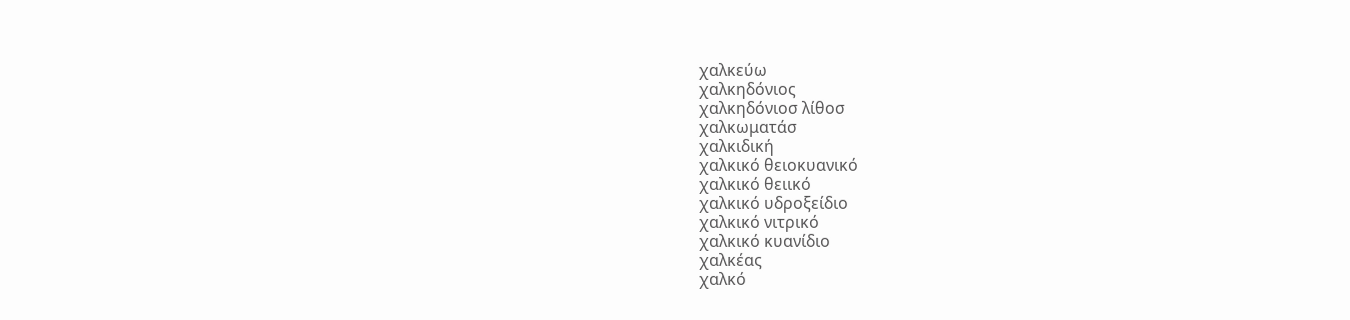χαλκεύω
χαλκηδόνιος
χαλκηδόνιοσ λίθοσ
χαλκωματάσ
χαλκιδική
χαλκικό θειοκυανικό
χαλκικό θειικό
χαλκικό υδροξείδιο
χαλκικό νιτρικό
χαλκικό κυανίδιο
χαλκέας
χαλκό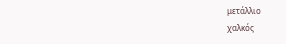μετάλλιο
χαλκός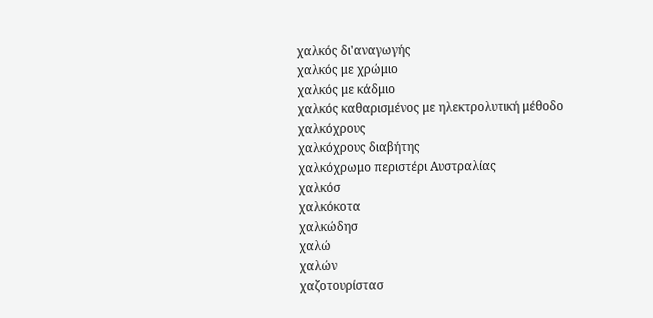χαλκός δι'αναγωγής
χαλκός με χρώμιο
χαλκός με κάδμιο
χαλκός καθαρισμένος με ηλεκτρολυτική μέθοδο
χαλκόχρους
χαλκόχρους διαβήτης
χαλκόχρωμο περιστέρι Αυστραλίας
χαλκόσ
χαλκόκοτα
χαλκώδησ
χαλώ
χαλών
χαζοτουρίστασ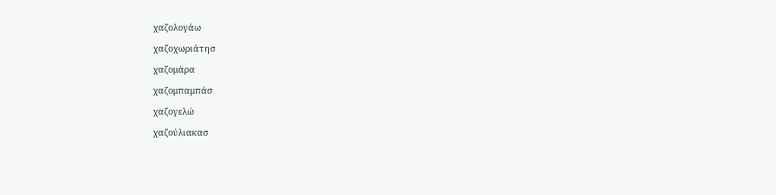χαζολογάω
χαζοχωριάτησ
χαζομάρα
χαζομπαμπάσ
χαζογελώ
χαζούλιακασ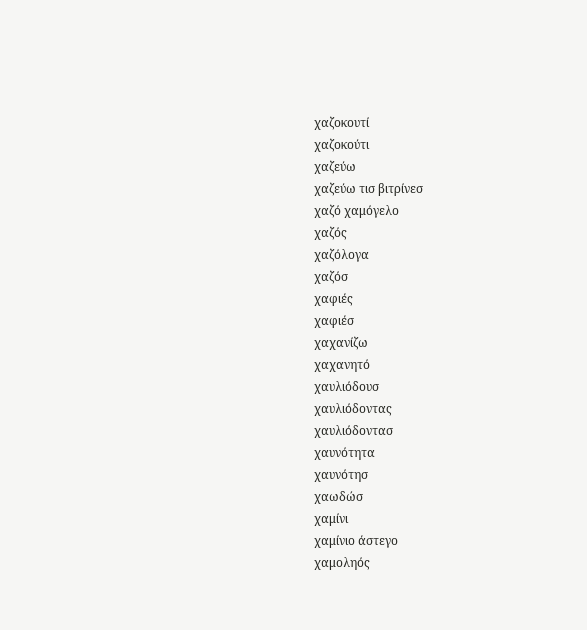χαζοκουτί
χαζοκούτι
χαζεύω
χαζεύω τισ βιτρίνεσ
χαζό χαμόγελο
χαζός
χαζόλογα
χαζόσ
χαφιές
χαφιέσ
χαχανίζω
χαχανητό
χαυλιόδουσ
χαυλιόδοντας
χαυλιόδοντασ
χαυνότητα
χαυνότησ
χαωδώσ
χαμίνι
χαμίνιο άστεγο
χαμοληός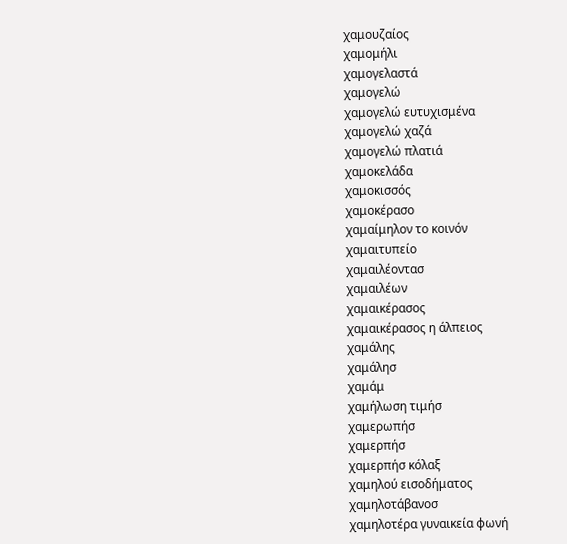χαμουζαίος
χαμομήλι
χαμογελαστά
χαμογελώ
χαμογελώ ευτυχισμένα
χαμογελώ χαζά
χαμογελώ πλατιά
χαμοκελάδα
χαμοκισσός
χαμοκέρασο
χαμαίμηλον το κοινόν
χαμαιτυπείο
χαμαιλέοντασ
χαμαιλέων
χαμαικέρασος
χαμαικέρασος η άλπειος
χαμάλης
χαμάλησ
χαμάμ
χαμήλωση τιμήσ
χαμερωπήσ
χαμερπήσ
χαμερπήσ κόλαξ
χαμηλού εισοδήματος
χαμηλοτάβανοσ
χαμηλοτέρα γυναικεία φωνή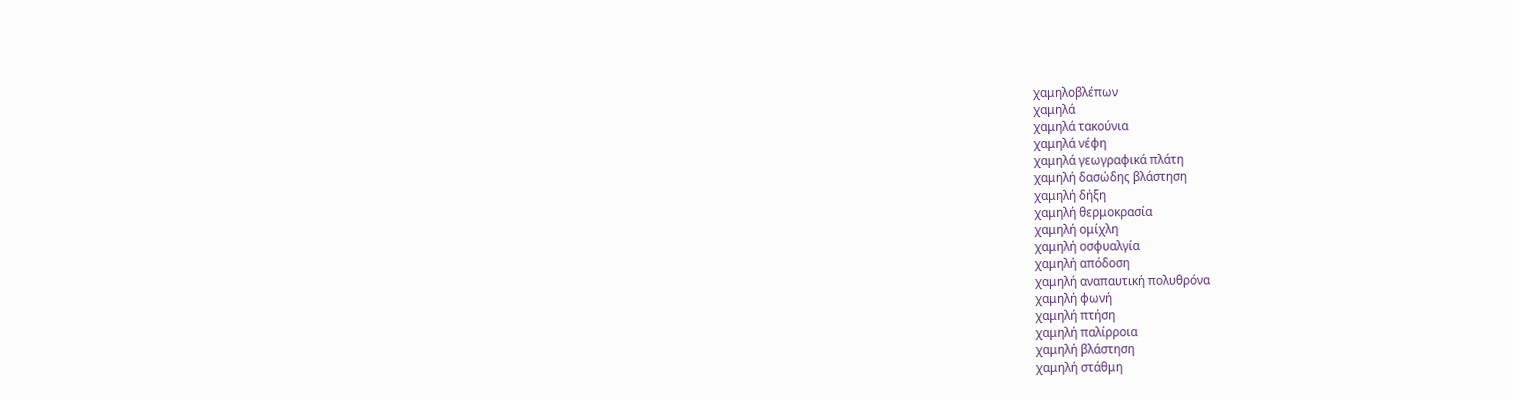χαμηλοβλέπων
χαμηλά
χαμηλά τακούνια
χαμηλά νέφη
χαμηλά γεωγραφικά πλάτη
χαμηλή δασώδης βλάστηση
χαμηλή δήξη
χαμηλή θερμοκρασία
χαμηλή ομίχλη
χαμηλή οσφυαλγία
χαμηλή απόδοση
χαμηλή αναπαυτική πολυθρόνα
χαμηλή φωνή
χαμηλή πτήση
χαμηλή παλίρροια
χαμηλή βλάστηση
χαμηλή στάθμη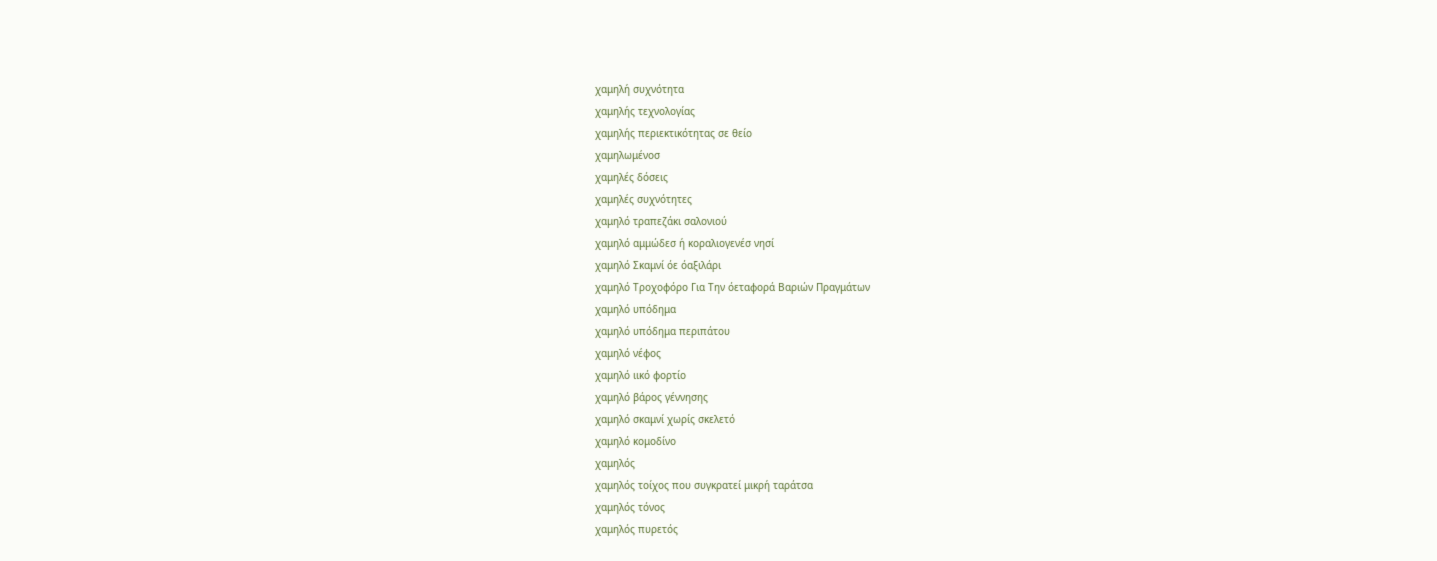χαμηλή συχνότητα
χαμηλής τεχνολογίας
χαμηλής περιεκτικότητας σε θείο
χαμηλωμένοσ
χαμηλές δόσεις
χαμηλές συχνότητες
χαμηλό τραπεζάκι σαλονιού
χαμηλό αμμώδεσ ή κοραλιογενέσ νησί
χαμηλό Σκαμνί όε όαξιλάρι
χαμηλό Τροχοφόρο Για Την όεταφορά Βαριών Πραγμάτων
χαμηλό υπόδημα
χαμηλό υπόδημα περιπάτου
χαμηλό νέφος
χαμηλό ιικό φορτίο
χαμηλό βάρος γέννησης
χαμηλό σκαμνί χωρίς σκελετό
χαμηλό κομοδίνο
χαμηλός
χαμηλός τοίχος που συγκρατεί μικρή ταράτσα
χαμηλός τόνος
χαμηλός πυρετός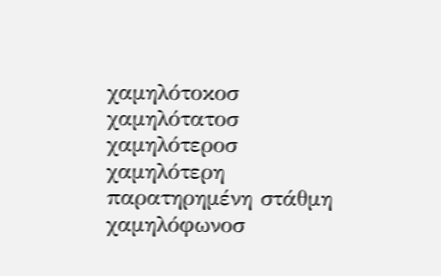χαμηλότοκοσ
χαμηλότατοσ
χαμηλότεροσ
χαμηλότερη παρατηρημένη στάθμη
χαμηλόφωνοσ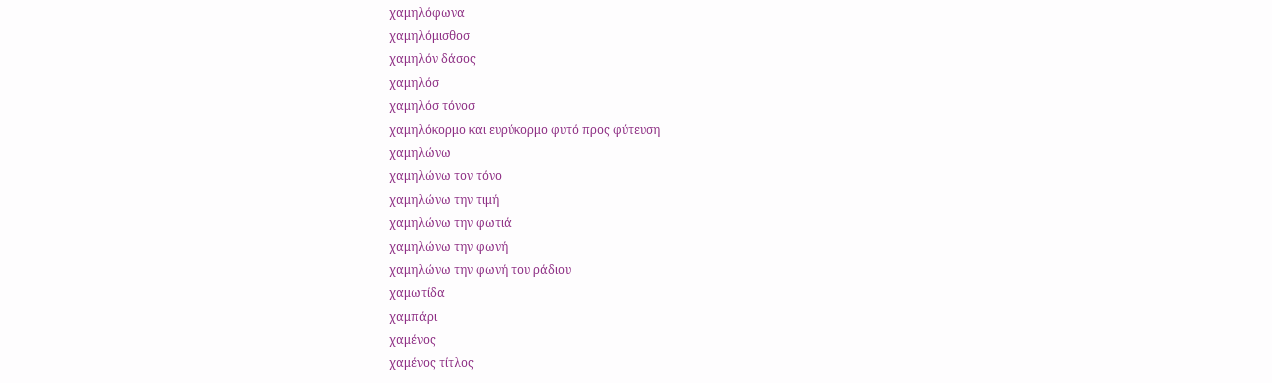χαμηλόφωνα
χαμηλόμισθοσ
χαμηλόν δάσος
χαμηλόσ
χαμηλόσ τόνοσ
χαμηλόκορμο και ευρύκορμο φυτό προς φύτευση
χαμηλώνω
χαμηλώνω τον τόνο
χαμηλώνω την τιμή
χαμηλώνω την φωτιά
χαμηλώνω την φωνή
χαμηλώνω την φωνή του ράδιου
χαμωτίδα
χαμπάρι
χαμένος
χαμένος τίτλος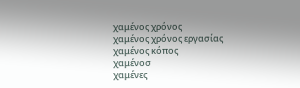χαμένος χρόνος
χαμένος χρόνος εργασίας
χαμένος κόπος
χαμένοσ
χαμένες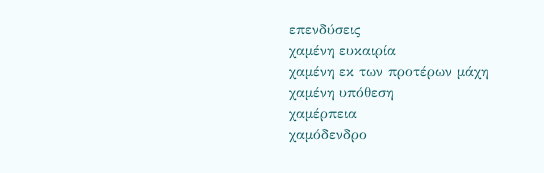επενδύσεις
χαμένη ευκαιρία
χαμένη εκ των προτέρων μάχη
χαμένη υπόθεση
χαμέρπεια
χαμόδενδρο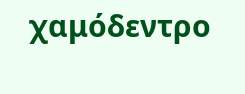χαμόδεντρο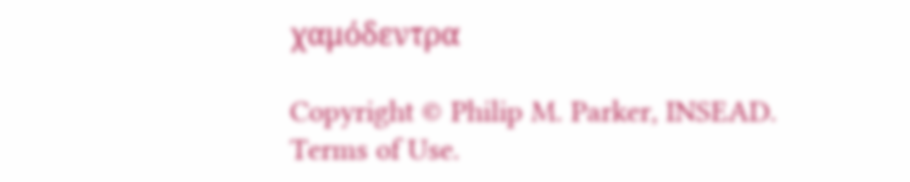χαμόδεντρα

Copyright © Philip M. Parker, INSEAD. Terms of Use.